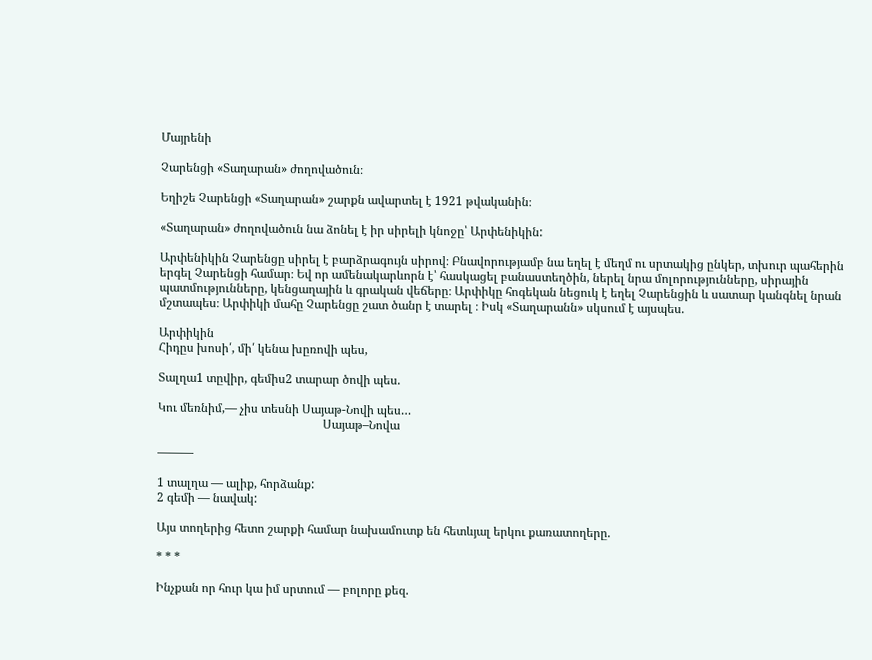Մայրենի

Չարենցի «Տաղարան» ժողովածուն։

Եղիշե Չարենցի «Տաղարան» շարքն ավարտել է 1921 թվականին։

«Տաղարան» ժողովածուն նա ձոնել է իր սիրելի կնոջը՝ Արփենիկին:

Արփենիկին Չարենցը սիրել է բարձրագույն սիրով։ Բնավորությամբ նա եղել է մեղմ ու սրտակից ընկեր, տխուր պահերին երգել Չարենցի համար։ Եվ որ ամենակարևորն է՝ հասկացել բանաստեղծին, ներել նրա մոլորությունները, սիրային պատմությունները, կենցաղային և գրական վեճերը։ Արփիկը հոգեկան նեցուկ է եղել Չարենցին և սատար կանգնել նրան մշտապես։ Արփիկի մահը Չարենցը շատ ծանր է տարել ։ Իսկ «Տաղարանն» սկսում է այսպես.

Արփիկին
Հիդըս խոսի՛, մի՛ կենա խըռովի պես,

Տալղա1 տըվիր, գեմիս2 տարար ծովի պես.

Կու մեռնիմ,— չիս տեսնի Սայաթ-Նովի պես…
                                                       Սայաթ–Նովա

———

1 տալղա — ալիք, հորձանք:
2 գեմի — նավակ:

Այս տողերից հետո շարքի համար նախամուտք են հետևյալ երկու քառատողերը.

* * *

Ինչքան որ հուր կա իմ սրտում — բոլորը քեզ.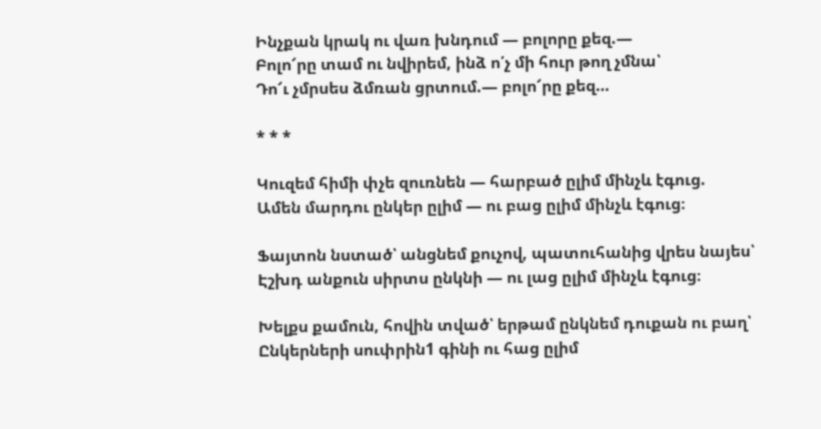Ինչքան կրակ ու վառ խնդում — բոլորը քեզ.—
Բոլո՜րը տամ ու նվիրեմ, ինձ ո՛չ մի հուր թող չմնա՝
Դո՜ւ չմրսես ձմռան ցրտում.— բոլո՜րը քեզ…

* * *

Կուզեմ հիմի փչե զուռնեն — հարբած ըլիմ մինչև էգուց.
Ամեն մարդու ընկեր ըլիմ — ու բաց ըլիմ մինչև էգուց։

Ֆայտոն նստած՝ անցնեմ քուչով, պատուհանից վրես նայես՝
Էշխդ անքուն սիրտս ընկնի — ու լաց ըլիմ մինչև էգուց։

Խելքս քամուն, հովին տված՝ երթամ ընկնեմ դուքան ու բաղ՝
Ընկերների սուփրին1 գինի ու հաց ըլիմ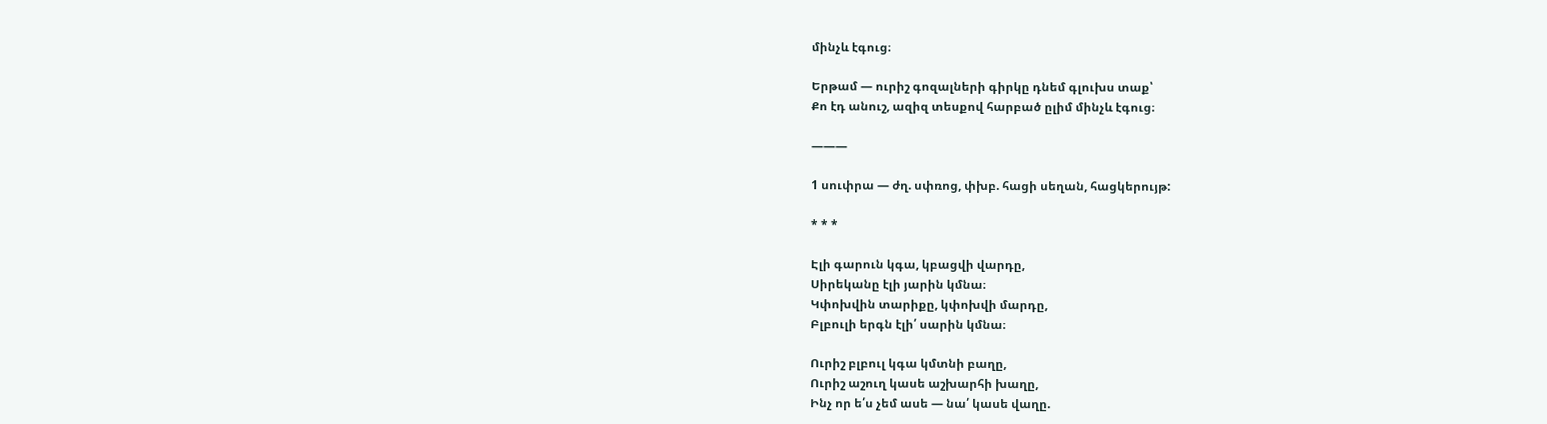մինչև էգուց։

Երթամ — ուրիշ գոզալների գիրկը դնեմ գլուխս տաք՝
Քո էդ անուշ, ազիզ տեսքով հարբած ըլիմ մինչև էգուց։

———

1 սուփրա — ժղ. սփռոց, փխբ. հացի սեղան, հացկերույթ:

* * *

Էլի գարուն կգա, կբացվի վարդը,
Սիրեկանը էլի յարին կմնա։
Կփոխվին տարիքը, կփոխվի մարդը,
Բլբուլի երգն էլի՛ սարին կմնա։

Ուրիշ բլբուլ կգա կմտնի բաղը,
Ուրիշ աշուղ կասե աշխարհի խաղը,
Ինչ որ ե՛ս չեմ ասե — նա՛ կասե վաղը.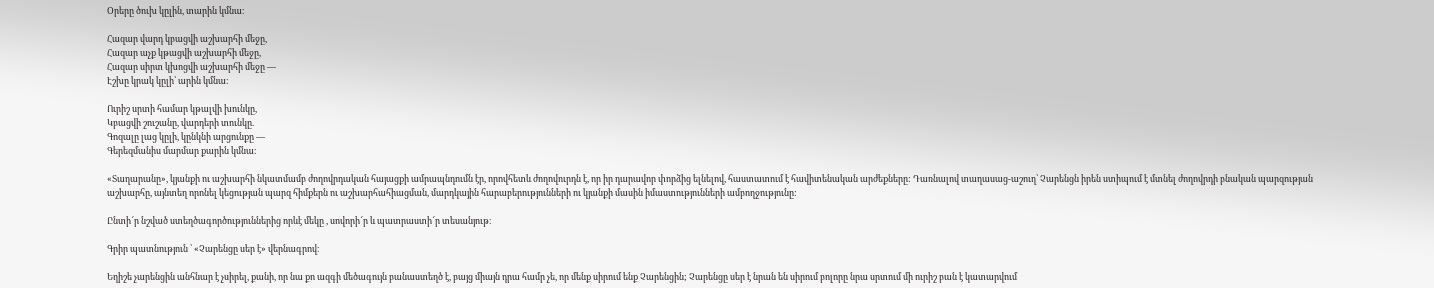Օրերը ծուխ կըլին, տարին կմնա։

Հազար վարդ կբացվի աշխարհի մեջը,
Հազար աչք կթացվի աշխարհի մեջը,
Հազար սիրտ կխոցվի աշխարհի մեջը —
Էշխը կրակ կըլի՝ արին կմնա։

Ուրիշ սրտի համար կթալվի խունկը,
Կբացվի շուշանը, վարդերի տունկը.
Գոզալը լաց կըլի, կընկնի արցունքը —
Գերեզմանիս մարմար քարին կմնա։

«Տաղարանը», կյանքի ու աշխարհի նկատմամբ ժողովրդական հայացքի ամրապնդումն էր, որովհետև ժողովուրդն է, որ իր դարավոր փորձից ելնելով, հաստատում է հավիտենական արժեքները: Դառնալով տաղասաց-աշուղ՝ Չարենցն իրեն ստիպում է մտնել ժողովրդի բնական պարզության աշխարհը, այնտեղ որոնել կեցության պարզ հիմքերն ու աշխարհահիացման, մարդկային հարաբերությունների ու կյանքի մասին իմաստությունների ամբողջությունը:

Ընտի՜ր նշված ստեղծագործություններից որևէ մեկը , սովորի՜ր և պատրաստի՜ր տեսանյութ։

Գրիր պատնություն ՝ «Չարենցը սեր է» վերնագրով։

Եղիշե չարենցին անհնար է չսիրել, քանի, որ նա քո ազգի մեծագույն բանաստեղծ է, բայց միայն դրա համր չե, որ մենք սիրում ենք Չարենցին; Չարենցը սեր է նրան են սիրում բոլորը նրա սրտում մի ուրիշ բան է կատարվում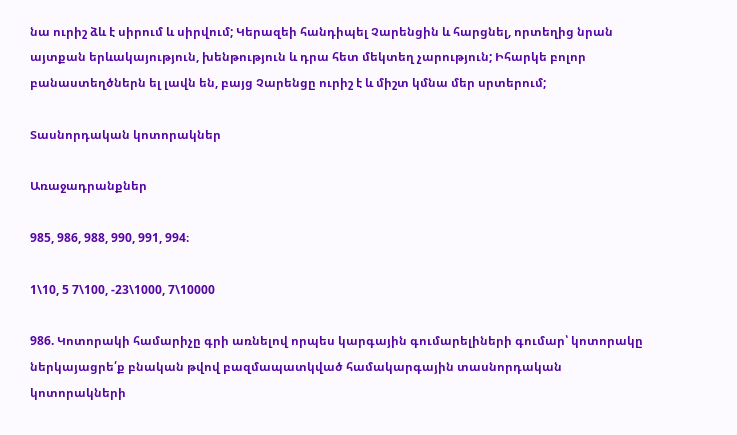նա ուրիշ ձև է սիրում և սիրվում; Կերազեի հանդիպել Չարենցին և հարցնել, որտեղից նրան այտքան երևակայություն, խենթություն և դրա հետ մեկտեղ չարություն; Իհարկե բոլոր բանաստեղծներն ել լավն են, բայց Չարենցը ուրիշ է և միշտ կմնա մեր սրտերում;

Տասնորդական կոտորակներ

Առաջադրանքներ

985, 986, 988, 990, 991, 994։

1\10, 5 7\100, -23\1000, 7\10000

986. Կոտորակի համարիչը գրի առնելով որպես կարգային գումարելիների գումար՝ կոտորակը ներկայացրե՛ք բնական թվով բազմապատկված համակարգային տասնորդական կոտորակների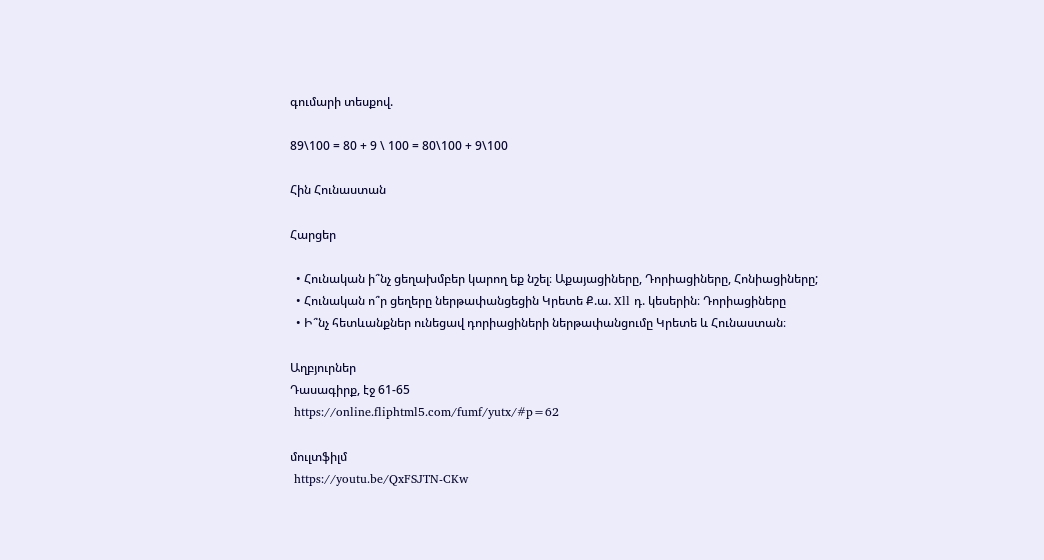գումարի տեսքով.

89\100 = 80 + 9 \ 100 = 80\100 + 9\100

Հին Հունաստան

Հարցեր

  • Հունական ի՞նչ ցեղախմբեր կարող եք նշել։ Աքայացիները, Դորիացիները, Հոնիացիները;
  • Հունական ո՞ր ցեղերը ներթափանցեցին Կրետե Ք.ա. Xll դ. կեսերին։ Դորիացիները
  • Ի՞նչ հետևանքներ ունեցավ դորիացիների ներթափանցումը Կրետե և Հունաստան։

Աղբյուրներ
Դասագիրք, էջ 61-65
 https://online.fliphtml5.com/fumf/yutx/#p=62

մուլտֆիլմ
 https://youtu.be/QxFSJTN-CKw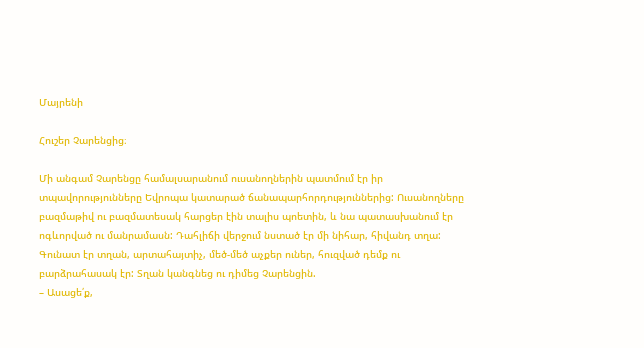Մայրենի

Հուշեր Չարենցից։

Մի անգամ Չարենցը համալսարանում ուսանողներին պատմում էր իր տպավորությունները Եվրոպա կատարած ճանապարհորդություններից: Ուսանողները բազմաթիվ ու բազմատեսակ հարցեր էին տալիս պոետին, և նա պատասխանում էր ոգևորված ու մանրամասն: Դահլիճի վերջում նստած էր մի նիհար, հիվանդ տղա: Գունատ էր տղան, արտահայտիչ, մեծ-մեծ աչքեր ուներ, հուզված դեմք ու բարձրահասակ էր: Տղան կանգնեց ու դիմեց Չարենցին.
– Ասացե՛ք,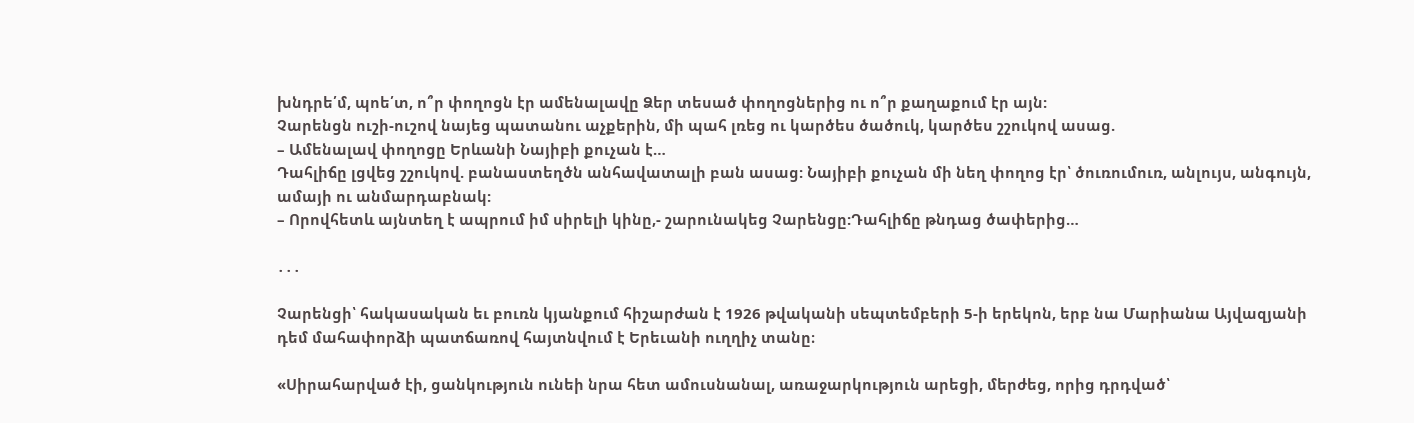խնդրե՛մ, պոե՛տ, ո՞ր փողոցն էր ամենալավը Ձեր տեսած փողոցներից ու ո՞ր քաղաքում էր այն:
Չարենցն ուշի-ուշով նայեց պատանու աչքերին, մի պահ լռեց ու կարծես ծածուկ, կարծես շշուկով ասաց.
– Ամենալավ փողոցը Երևանի Նայիբի քուչան է…
Դահլիճը լցվեց շշուկով. բանաստեղծն անհավատալի բան ասաց: Նայիբի քուչան մի նեղ փողոց էր՝ ծուռումուռ, անլույս, անգույն, ամայի ու անմարդաբնակ:
– Որովհետև այնտեղ է ապրում իմ սիրելի կինը,- շարունակեց Չարենցը:Դահլիճը թնդաց ծափերից…

․․․

Չարենցի՝ հակասական եւ բուռն կյանքում հիշարժան է 1926 թվականի սեպտեմբերի 5-ի երեկոն, երբ նա Մարիանա Այվազյանի դեմ մահափորձի պատճառով հայտնվում է Երեւանի ուղղիչ տանը։

«Սիրահարված էի, ցանկություն ունեի նրա հետ ամուսնանալ, առաջարկություն արեցի, մերժեց, որից դրդված՝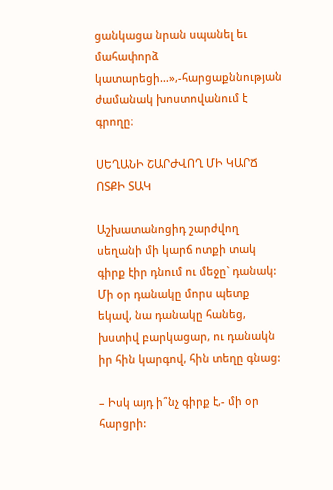ցանկացա նրան սպանել եւ մահափորձ կատարեցի…»,-հարցաքննության ժամանակ խոստովանում է գրողը։

ՍԵՂԱՆԻ ՇԱՐԺՎՈՂ ՄԻ ԿԱՐՃ ՈՏՔԻ ՏԱԿ

Աշխատանոցիդ շարժվող սեղանի մի կարճ ոտքի տակ գիրք էիր դնում ու մեջը` դանակ: Մի օր դանակը մորս պետք եկավ, նա դանակը հանեց, խստիվ բարկացար, ու դանակն իր հին կարգով, հին տեղը գնաց:

– Իսկ այդ ի՞նչ գիրք է,- մի օր հարցրի: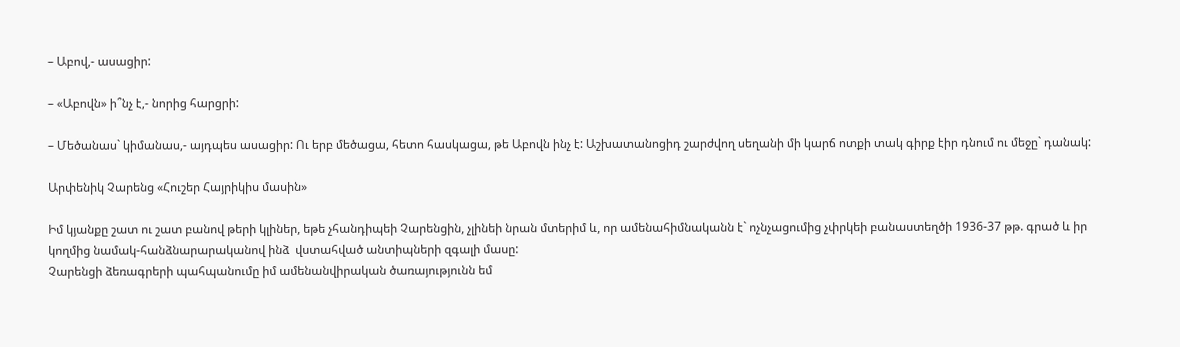– Աբով,- ասացիր:

– «Աբովն» ի՞նչ է,- նորից հարցրի:

– Մեծանաս` կիմանաս,- այդպես ասացիր: Ու երբ մեծացա, հետո հասկացա, թե Աբովն ինչ է: Աշխատանոցիդ շարժվող սեղանի մի կարճ ոտքի տակ գիրք էիր դնում ու մեջը` դանակ:

Արփենիկ Չարենց «Հուշեր Հայրիկիս մասին»

Իմ կյանքը շատ ու շատ բանով թերի կլիներ, եթե չհանդիպեի Չարենցին, չլինեի նրան մտերիմ և, որ ամենահիմնականն է` ոչնչացումից չփրկեի բանաստեղծի 1936-37 թթ. գրած և իր կողմից նամակ-հանձնարարականով ինձ  վստահված անտիպների զգալի մասը:
Չարենցի ձեռագրերի պահպանումը իմ ամենանվիրական ծառայությունն եմ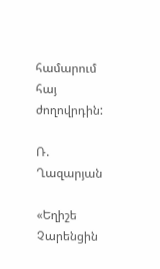համարում հայ ժողովրդին:

Ռ. Ղազարյան

«Եղիշե Չարենցին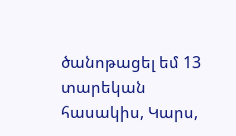ծանոթացել եմ 13 տարեկան հասակիս, Կարս,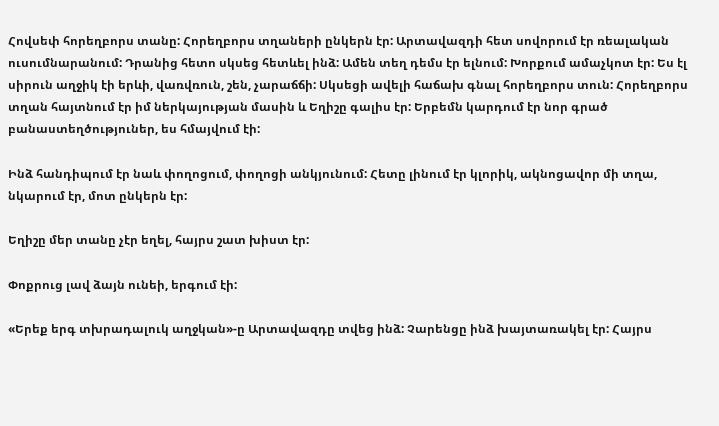Հովսեփ հորեղբորս տանը: Հորեղբորս տղաների ընկերն էր: Արտավազդի հետ սովորում էր ռեալական ուսումնարանում: Դրանից հետո սկսեց հետևել ինձ: Ամեն տեղ դեմս էր ելնում: Խորքում ամաչկոտ էր: Ես էլ սիրուն աղջիկ էի երևի, վառվռուն, շեն, չարաճճի: Սկսեցի ավելի հաճախ գնալ հորեղբորս տուն: Հորեղբորս տղան հայտնում էր իմ ներկայության մասին և Եղիշը գալիս էր: Երբեմն կարդում էր նոր գրած բանաստեղծություներ, ես հմայվում էի:

Ինձ հանդիպում էր նաև փողոցում, փողոցի անկյունում: Հետը լինում էր կլորիկ, ակնոցավոր մի տղա, նկարում էր, մոտ ընկերն էր:

Եղիշը մեր տանը չէր եղել, հայրս շատ խիստ էր:

Փոքրուց լավ ձայն ունեի, երգում էի:

«Երեք երգ տխրադալուկ աղջկան»-ը Արտավազդը տվեց ինձ: Չարենցը ինձ խայտառակել էր: Հայրս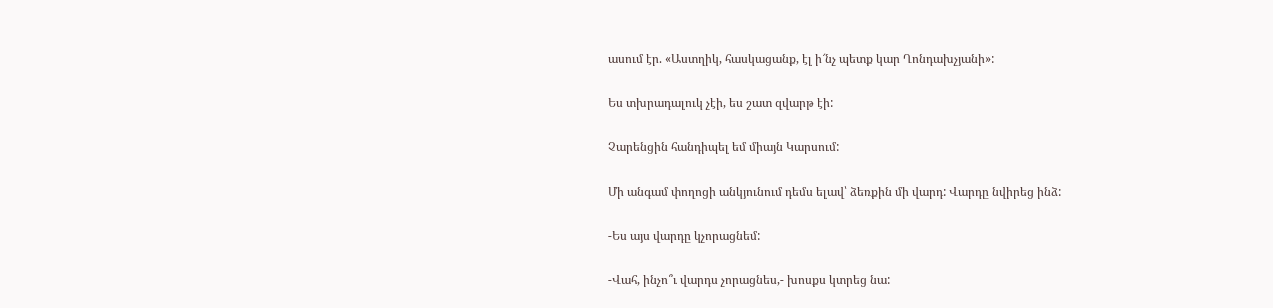ասում էր. «Աստղիկ, հասկացանք, էլ ի՜նչ պետք կար Ղոնդախչյանի»:

Ես տխրադալուկ չէի, ես շատ զվարթ էի:

Չարենցին հանդիպել եմ միայն Կարսում:

Մի անգամ փողոցի անկյունում դեմս ելավ՝ ձեռքին մի վարդ: Վարդը նվիրեց ինձ:

-Ես այս վարդը կչորացնեմ:

-Վահ, ինչո՞ւ վարդս չորացնես,- խոսքս կտրեց նա: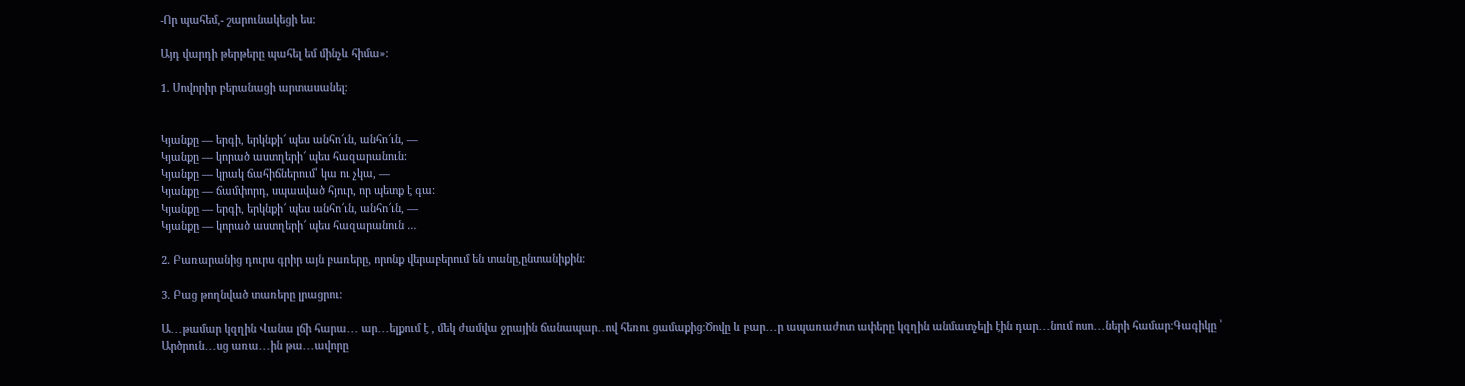-Որ պահեմ,- շարունակեցի ես:

Այդ վարդի թերթերը պահել եմ մինչև հիմա»։

1. Սովորիր բերանացի արտասանել։


Կյանքը — երգի, երկնքի՜ պես անհո՜ւն, անհո՜ւն, —
Կյանքը — կորած աստղերի՜ պես հազարանուն:
Կյանքը — կրակ ճահիճներում՝ կա ու չկա, —
Կյանքը — ճամփորդ, սպասված հյուր, որ պետք է գա:
Կյանքը — երգի, երկնքի՜ պես անհո՜ւն, անհո՜ւն, —
Կյանքը — կորած աստղերի՜ պես հազարանուն …

2. Բառարանից դուրս գրիր այն բառերը, որոնք վերաբերում են տանը,ընտանիքին։

3. Բաց թողնված տառերը լրացրու։

Ա․․․թամար կզղին Վանա լճի հարա․․․ ար․․․ելքում է , մեկ ժամվա ջրային ճանապար․․ով հեռու ցամաքից։Ծովը և բար․․․ր ապառաժոտ ափերը կզղին անմատչելի էին դար․․․նում ոսո․․․ների համար։Գագիկը ՝ Արծրուն․․․սց առա․․․ին թա․․․ավորը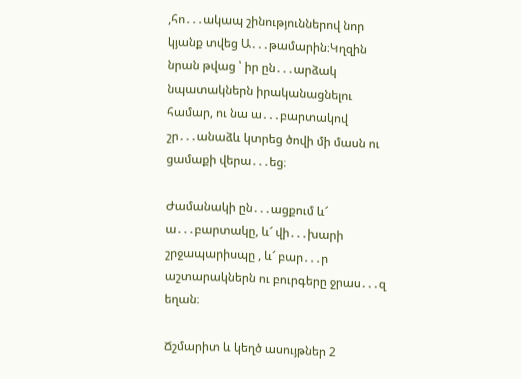,հո․․․ակապ շինություններով նոր կյանք տվեց Ա․․․թամարին։Կղզին նրան թվաց ՝ իր ըն․․․արձակ նպատակներն իրականացնելու համար, ու նա ա․․․բարտակով շր․․․անաձև կտրեց ծովի մի մասն ու ցամաքի վերա․․․եց։

Ժամանակի ըն․․․ացքում և՜ ա․․․բարտակը, և՜ վի․․․խարի շրջապարիսպը , և՜ բար․․․ր աշտարակներն ու բուրգերը ջրաս․․․զ եղան։

Ճշմարիտ և կեղծ ասույթներ 2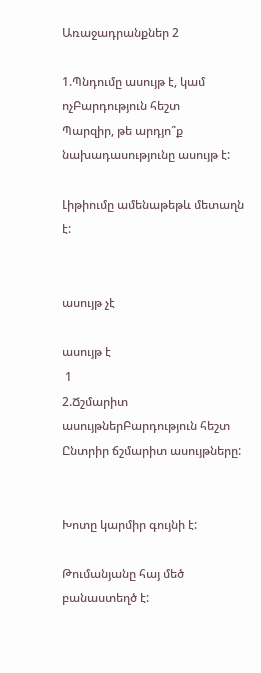Առաջադրանքներ 2

1.Պնդումը ասույթ է, կամ ոչԲարդություն հեշտ
Պարզիր, թե արդյո՞ք նախադասությունը ասույթ է:

Լիթիումը ամենաթեթև մետաղն է:


ասույթ չէ

ասույթ է
 1
2.Ճշմարիտ ասույթներԲարդություն հեշտ
Ընտրիր ճշմարիտ ասույթները:


Խոտը կարմիր գույնի է:

Թումանյանը հայ մեծ բանաստեղծ է: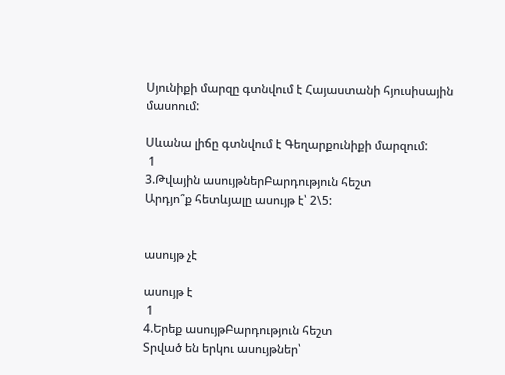Սյունիքի մարզը գտնվում է Հայաստանի հյուսիսային մասոում:

Սևանա լիճը գտնվում է Գեղարքունիքի մարզում:
 1
3.Թվային ասույթներԲարդություն հեշտ
Արդյո՞ք հետևյալը ասույթ է՝ 2\5:


ասույթ չէ

ասույթ է
 1
4.Երեք ասույթԲարդություն հեշտ
Տրված են երկու ասույթներ՝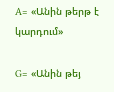A= «Անին թերթ է կարդում»

G= «Անին թեյ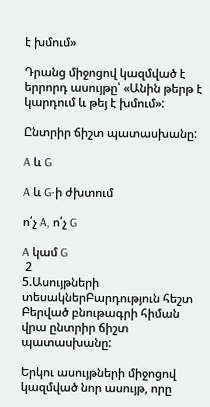է խմում»

Դրանց միջոցով կազմված է երրորդ ասույթը՝ «Անին թերթ է կարդում և թեյ է խմում»:

Ընտրիր ճիշտ պատասխանը:

A և G

A և G-ի ժխտում

ո՛չ A, ո՛չ G

A կամ G
 2
5.Ասույթների տեսակներԲարդություն հեշտ
Բերված բնութագրի հիման վրա ընտրիր ճիշտ պատասխանը:

Երկու ասույթների միջոցով կազմված նոր ասույթ, որը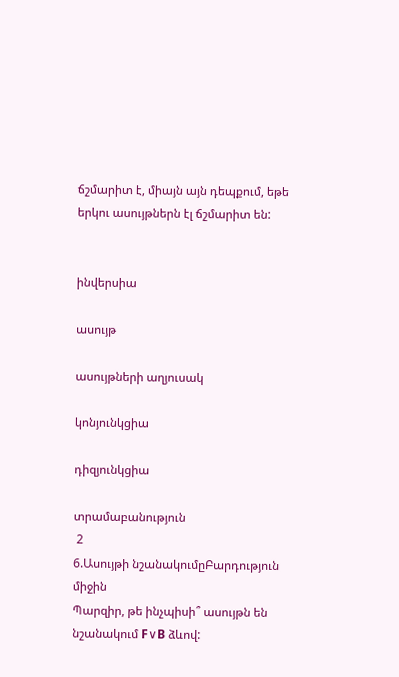ճշմարիտ է, միայն այն դեպքում, եթե երկու ասույթներն էլ ճշմարիտ են:


ինվերսիա

ասույթ

ասույթների աղյուսակ

կոնյունկցիա

դիզյունկցիա

տրամաբանություն
 2
6.Ասույթի նշանակումըԲարդություն միջին
Պարզիր, թե ինչպիսի՞ ասույթն են նշանակում F∨B ձևով: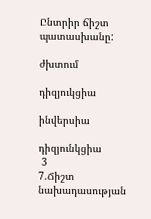Ընտրիր ճիշտ պատասխանը:

ժխտում

դիզյուկցիա

ինվերսիա

դիզյունկցիա
 3
7.Ճիշտ նախադասության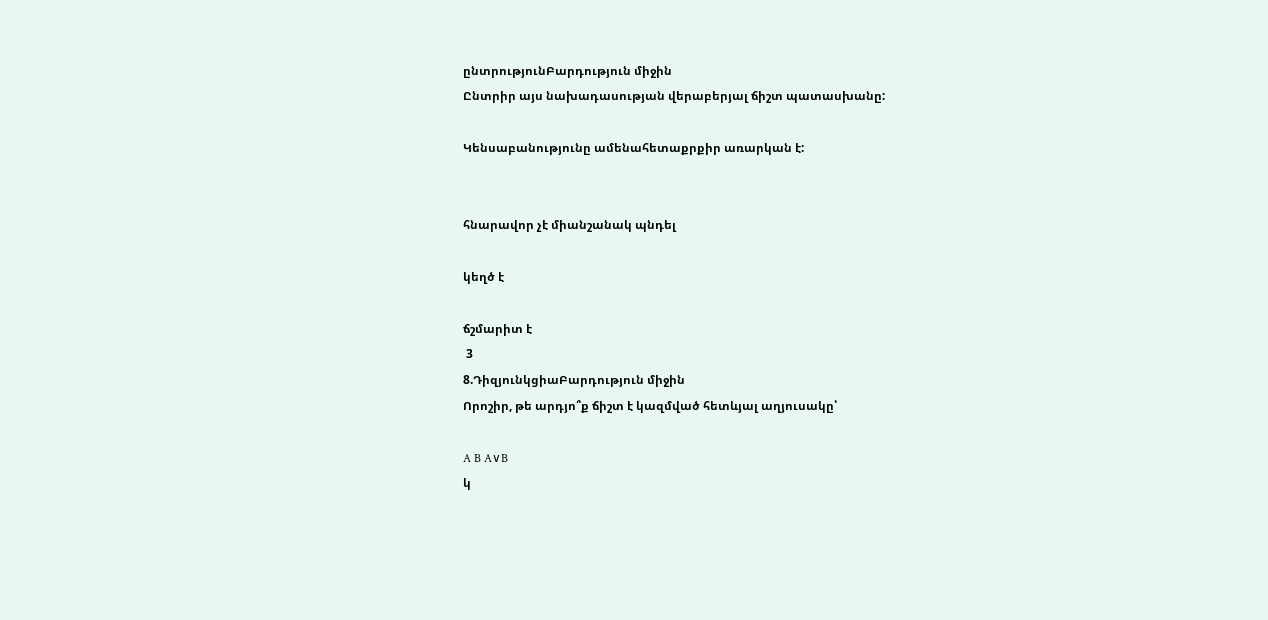ընտրությունԲարդություն միջին
Ընտրիր այս նախադասության վերաբերյալ ճիշտ պատասխանը:

Կենսաբանությունը ամենահետաքրքիր առարկան է:


հնարավոր չէ միանշանակ պնդել

կեղծ է

ճշմարիտ է
 3
8.ԴիզյունկցիաԲարդություն միջին
Որոշիր, թե արդյո՞ք ճիշտ է կազմված հետևյալ աղյուսակը՝

A B A∨B
կ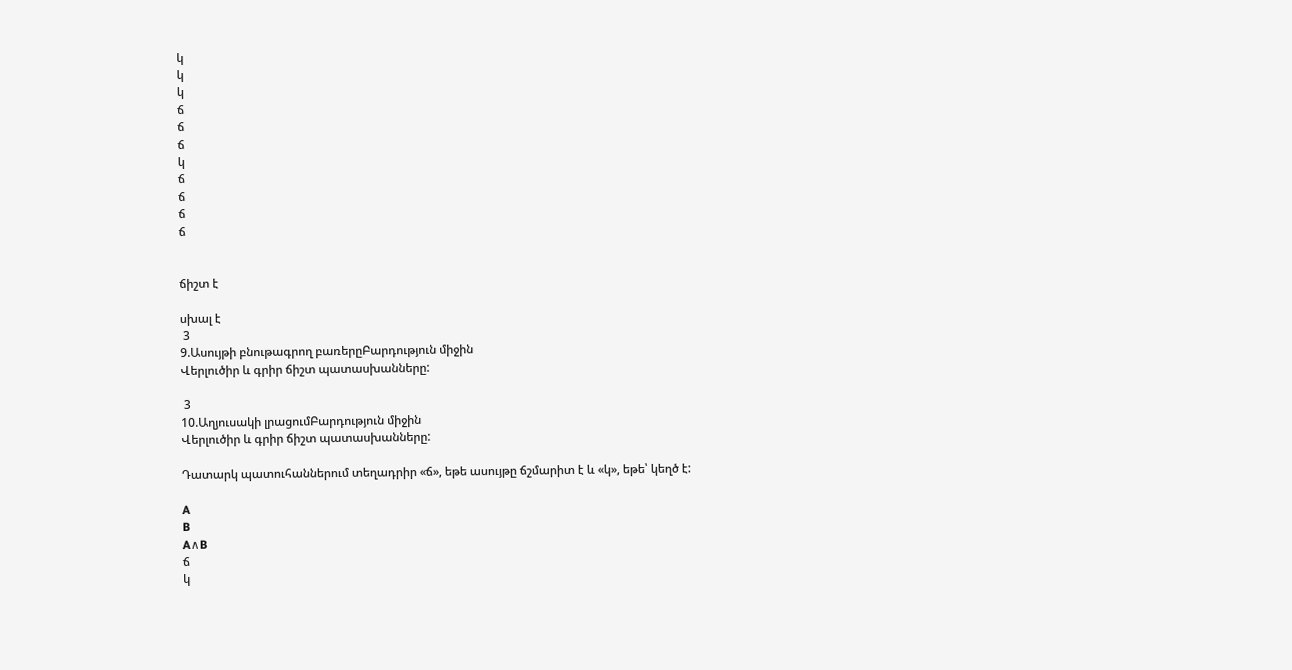կ
կ
կ
ճ
ճ
ճ
կ
ճ
ճ
ճ
ճ


ճիշտ է

սխալ է
 3
9.Ասույթի բնութագրող բառերըԲարդություն միջին
Վերլուծիր և գրիր ճիշտ պատասխանները:

 3
10.Աղյուսակի լրացումԲարդություն միջին
Վերլուծիր և գրիր ճիշտ պատասխանները:

Դատարկ պատուհաններում տեղադրիր «ճ», եթե ասույթը ճշմարիտ է և «կ», եթե՝ կեղծ է:

A
B
A∧B
ճ
կ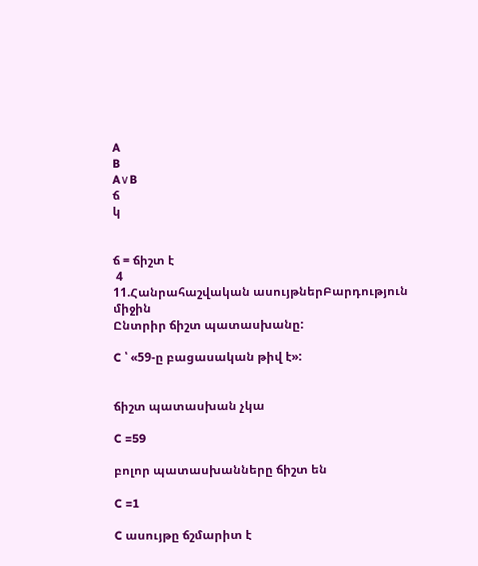A
B
A∨B
ճ
կ


ճ = ճիշտ է
 4
11.Հանրահաշվական ասույթներԲարդություն միջին
Ընտրիր ճիշտ պատասխանը:

C ՝ «59-ը բացասական թիվ է»:


ճիշտ պատասխան չկա

C =59

բոլոր պատասխանները ճիշտ են

C =1

C ասույթը ճշմարիտ է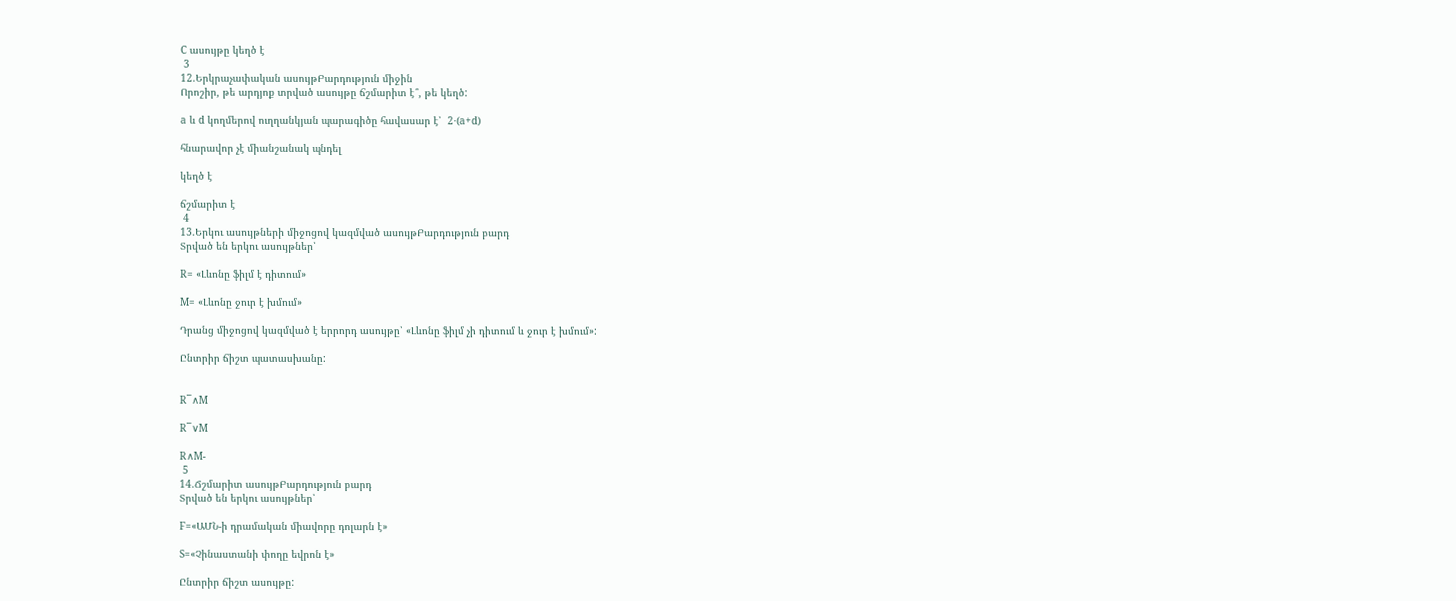C ասույթը կեղծ է
 3
12.Երկրաչափական ասույթԲարդություն միջին
Որոշիր, թե արդյոք տրված ասույթը ճշմարիտ է՞, թե կեղծ:

a և d կողմերով ուղղանկյան պարագիծը հավասար է՝  2⋅(a+d)

հնարավոր չէ միանշանակ պնդել

կեղծ է

ճշմարիտ է
 4
13.Երկու ասույթների միջոցով կազմված ասույթԲարդություն բարդ
Տրված են երկու ասույթներ՝

R= «Լևոնը ֆիլմ է դիտում»

M= «Լևոնը ջուր է խմում»

Դրանց միջոցով կազմված է երրորդ ասույթը՝ «Լևոնը ֆիլմ չի դիտում և ջուր է խմում»:

Ընտրիր ճիշտ պատասխանը:


R¯∧M

R¯∨M

R∧M-
 5
14.Ճշմարիտ ասույթԲարդություն բարդ
Տրված են երկու ասույթներ՝

F=«ԱՄՆ-ի դրամական միավորը դոլարն է»

S=«Չինաստանի փողը եվրոն է»

Ընտրիր ճիշտ ասույթը: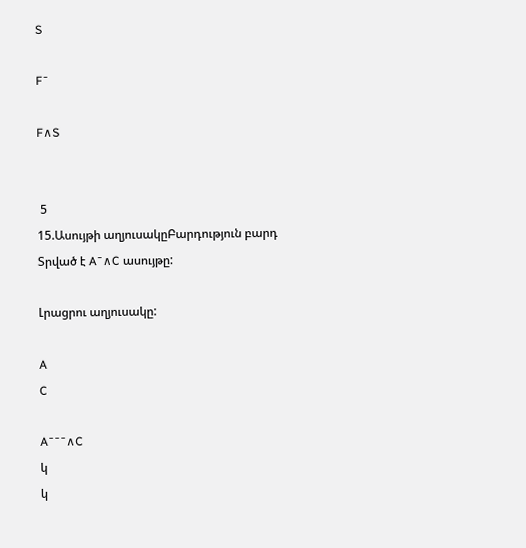S

F¯

F∧S


 5
15.Ասույթի աղյուսակըԲարդություն բարդ
Տրված է A¯∧C ասույթը:

Լրացրու աղյուսակը:

A
C

A¯¯¯∧C
կ
կ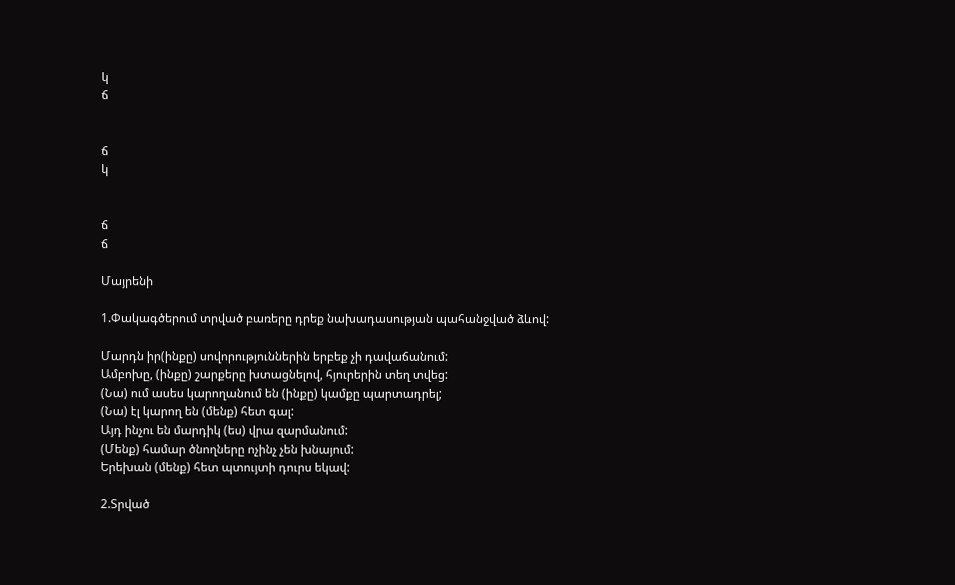կ
ճ


ճ
կ


ճ
ճ

Մայրենի

1.Փակագծերում տրված բառերը դրեք նախադասության պահանջված ձևով:

Մարդն իր(ինքը) սովորություններին երբեք չի դավաճանում:
Ամբոխը, (ինքը) շարքերը խտացնելով, հյուրերին տեղ տվեց:
(Նա) ում ասես կարողանում են (ինքը) կամքը պարտադրել;
(Նա) էլ կարող են (մենք) հետ գալ:
Այդ ինչու են մարդիկ (ես) վրա զարմանում:
(Մենք) համար ծնողները ոչինչ չեն խնայում:
Երեխան (մենք) հետ պտույտի դուրս եկավ:

2.Տրված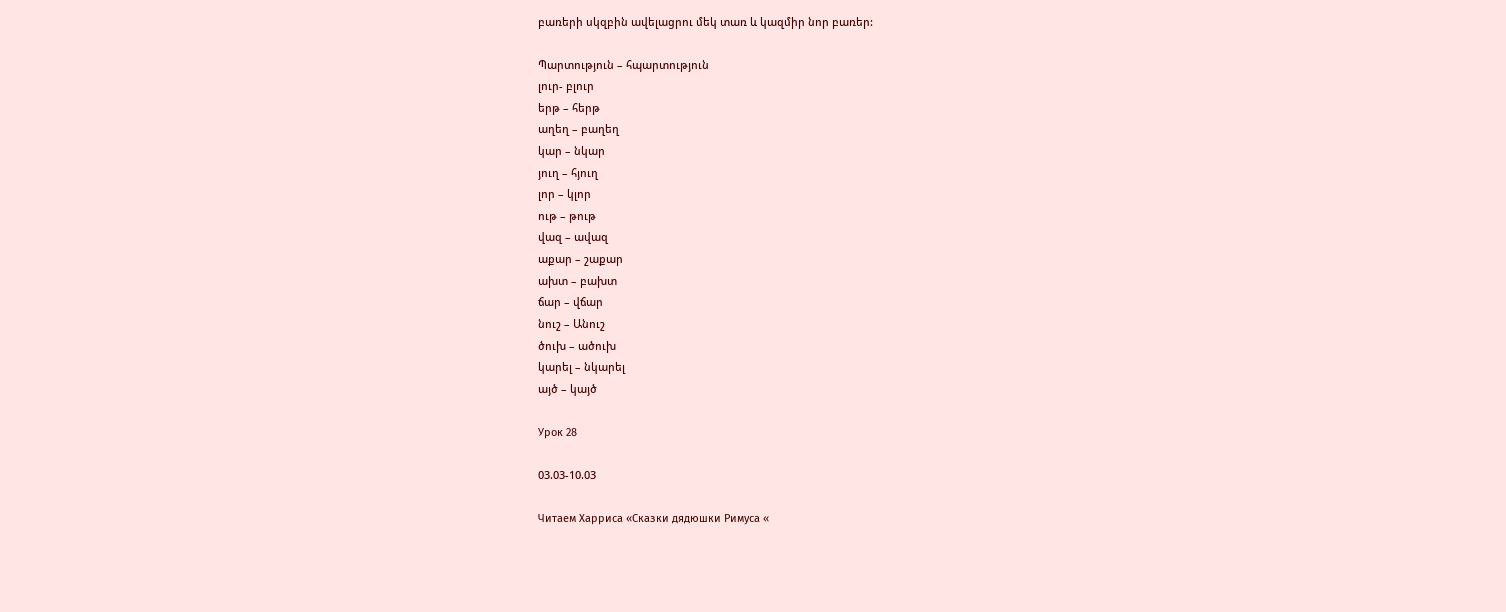բառերի սկզբին ավելացրու մեկ տառ և կազմիր նոր բառեր:

Պարտություն – հպարտություն
լուր- բլուր
երթ – հերթ
աղեղ – բաղեղ
կար – նկար
յուղ – հյուղ
լոր – կլոր
ութ – թութ
վազ – ավազ
աքար – շաքար
ախտ – բախտ
ճար – վճար
նուշ – Անուշ
ծուխ – ածուխ
կարել – նկարել
այծ – կայծ

Урок 28

03.03-10.03

Читаем Харриса «Сказки дядюшки Римуса «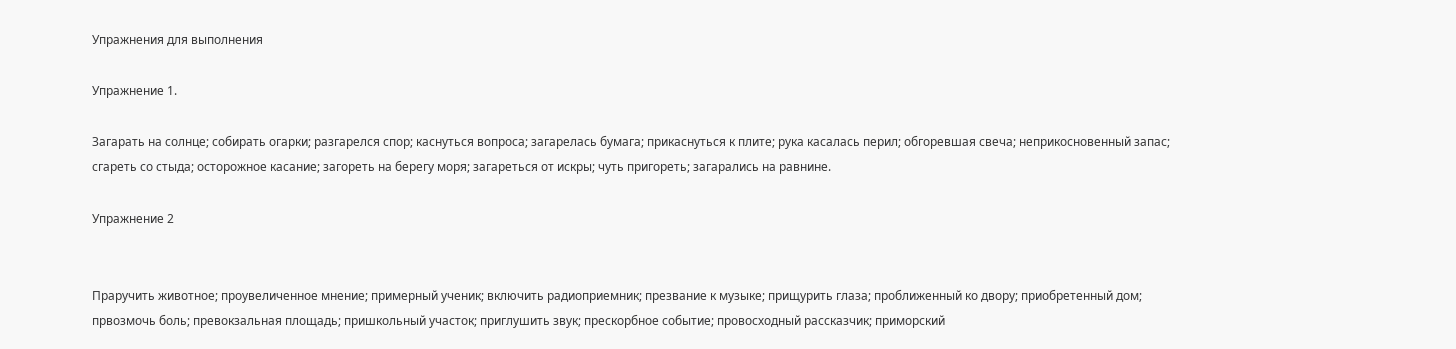Упражнения для выполнения

Упражнение 1.

Загарать на солнце; собирать огарки; разгарелся спор; каснуться вопроса; загарелась бумага; прикаснуться к плите; рука касалась перил; обгоревшая свеча; неприкосновенный запас; сгареть со стыда; осторожное касание; загореть на берегу моря; загареться от искры; чуть пригореть; загарались на равнине.

Упражнение 2


Праручить животное; проувеличенное мнение; примерный ученик; включить радиоприемник; презвание к музыке; прищурить глаза; проближенный ко двору; приобретенный дом; првозмочь боль; превокзальная площадь; пришкольный участок; приглушить звук; прескорбное событие; провосходный рассказчик; приморский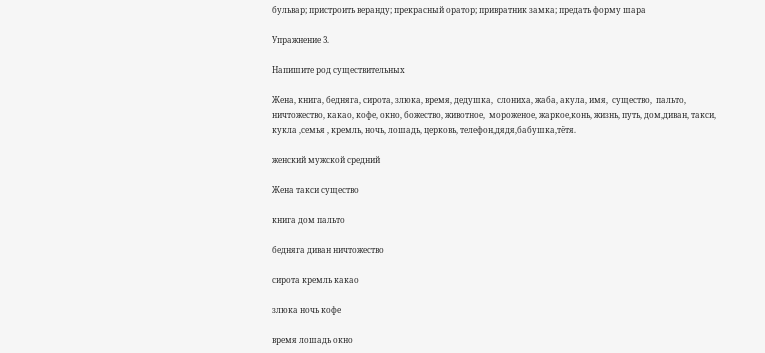бульвар; пристроить веранду; прекрасный оратор; привратник замка; предать форму шара

Упражнение 3.

Напишите род существительных

Жена, книга, бедняга, сирота, злюка, время, дедушка,  слониха, жаба, акула, имя,  существо,  пальто, ничтожество, какао, кофе, окно, божество, животное,  мороженое, жаркое,конь, жизнь, путь, дом,диван, такси, кукла ,семья , кремль, ночь, лошадь, церковь, телефон,дядя,бабушка,тётя.

женский мужской средний

Жена такси существо

книга дом пальто

бедняга диван ничтожество

сирота кремль какао

злюка ночь кофе

время лошадь окно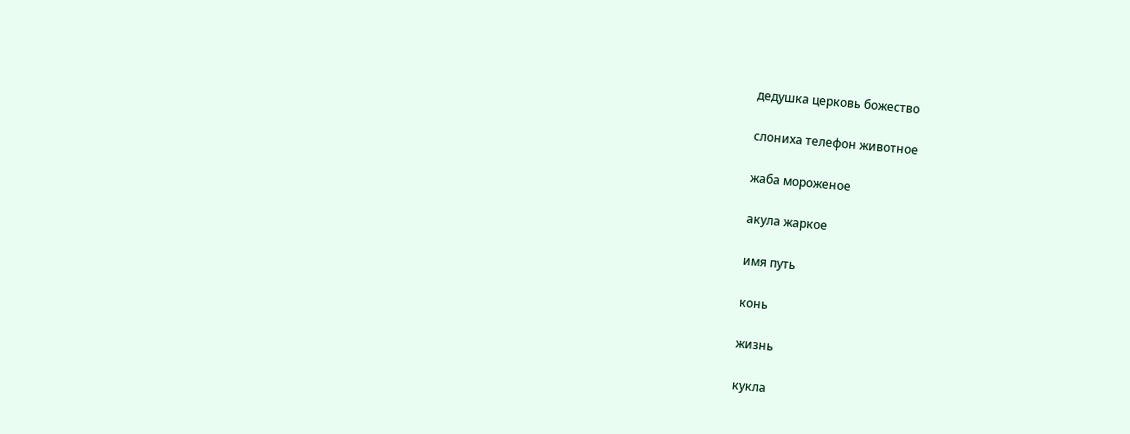дедушка церковь божество

слониха телефон животное

жаба мороженое

акула жаркое

имя путь

конь

жизнь

кукла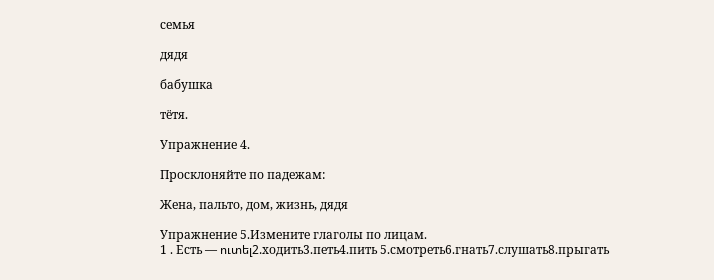семья

дядя

бабушка

тётя.

Упражнение 4.

Просклоняйте по падежам:

Жена, пальто, дом, жизнь, дядя

Упражнение 5.Измените глаголы по лицам.
1 . Есть — ուտել2.ходить3.петь4.пить 5.смотреть6.гнать7.слушать8.прыгать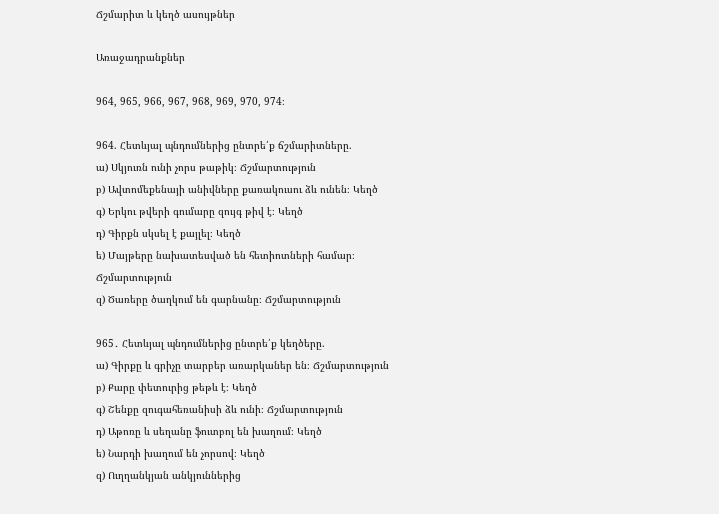Ճշմարիտ և կեղծ ասույթներ

Առաջադրանքներ

964, 965, 966, 967, 968, 969, 970, 974։

964. Հետևյալ պնդումներից ընտրե՛ք ճշմարիտները.
ա) Սկյուռն ունի չորս թաթիկ։ Ճշմարտություն
բ) Ավտոմեքենայի անիվները քառակուսու ձև ունեն։ Կեղծ
գ) Երկու թվերի գումարը զույգ թիվ է։ Կեղծ
դ) Գիրքն սկսել է քայլել։ Կեղծ
ե) Մայթերը նախատեսված են հետիոտների համար։ Ճշմարտություն
զ) Ծառերը ծաղկում են գարնանը։ Ճշմարտություն

965․ Հետևյալ պնդումներից ընտրե՛ք կեղծերը.
ա) Գիրքը և գրիչը տարբեր առարկաներ են։ Ճշմարտություն
բ) Քարը փետուրից թեթև է։ Կեղծ
գ) Շենքը զուգահեռանիսի ձև ունի։ Ճշմարտություն
դ) Աթոռը և սեղանը ֆուտբոլ են խաղում։ Կեղծ
ե) Նարդի խաղում են չորսով։ Կեղծ
զ) Ուղղանկյան անկյուններից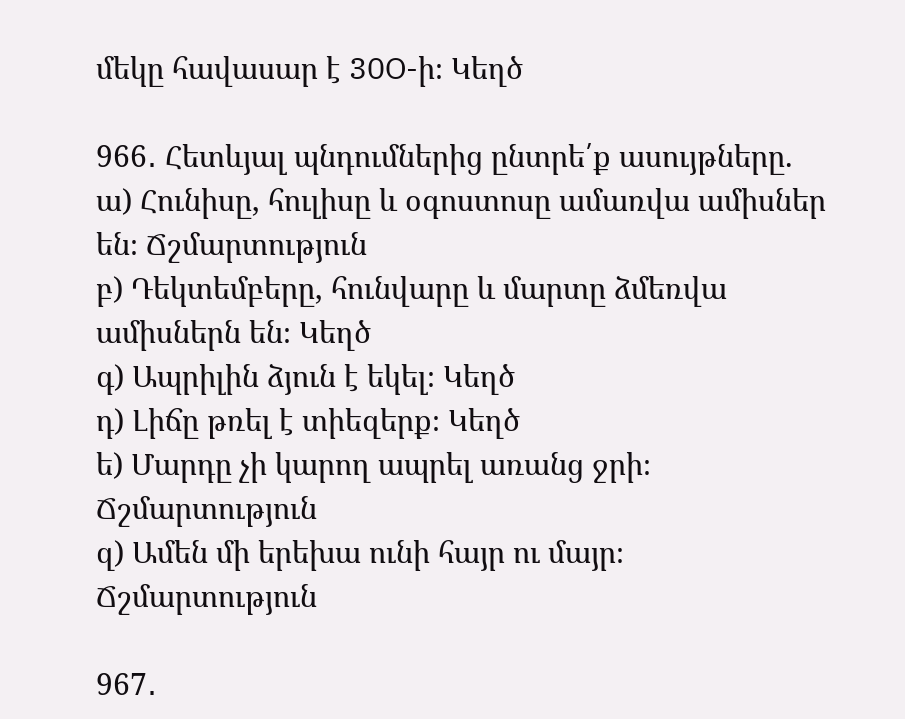մեկը հավասար է 30O-ի։ Կեղծ

966․ Հետևյալ պնդումներից ընտրե՛ք ասույթները.
ա) Հունիսը, հուլիսը և օգոստոսը ամառվա ամիսներ են։ Ճշմարտություն
բ) Դեկտեմբերը, հունվարը և մարտը ձմեռվա ամիսներն են։ Կեղծ
գ) Ապրիլին ձյուն է եկել։ Կեղծ
դ) Լիճը թռել է տիեզերք։ Կեղծ
ե) Մարդը չի կարող ապրել առանց ջրի։ Ճշմարտություն
զ) Ամեն մի երեխա ունի հայր ու մայր։ Ճշմարտություն

967․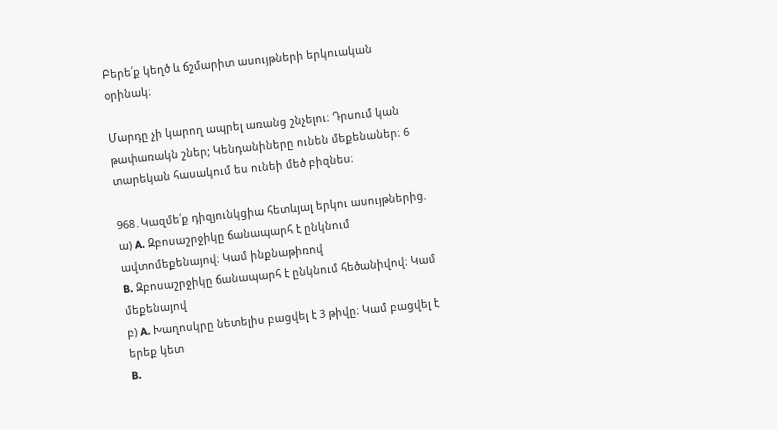Բերե՛ք կեղծ և ճշմարիտ ասույթների երկուական օրինակ։

Մարդը չի կարող ապրել առանց շնչելու։ Դրսում կան թափառակն շներ; Կենդանիները ունեն մեքենաներ։ 6 տարեկան հասակում ես ունեի մեծ բիզնես։

968․Կազմե՛ք դիզյունկցիա հետևյալ երկու ասույթներից.
ա) A. Զբոսաշրջիկը ճանապարհ է ընկնում ավտոմեքենայով։ Կամ ինքնաթիռով
B. Զբոսաշրջիկը ճանապարհ է ընկնում հեծանիվով։ Կամ մեքենայով
բ) A. Խաղոսկրը նետելիս բացվել է 3 թիվը։ Կամ բացվել է երեք կետ
B.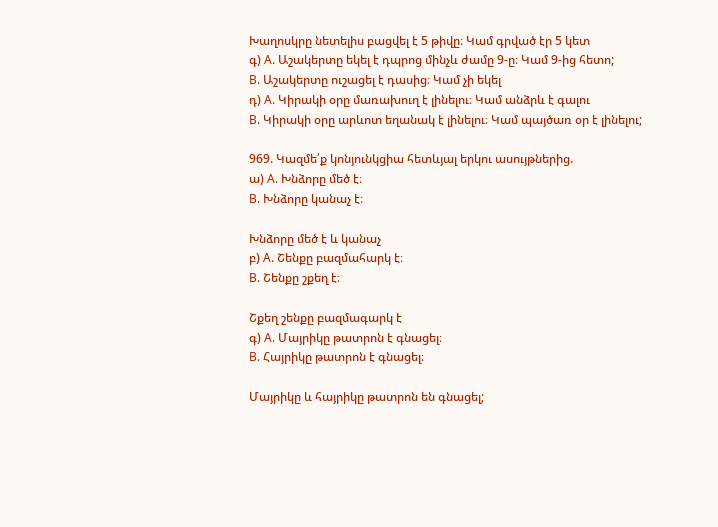Խաղոսկրը նետելիս բացվել է 5 թիվը։ Կամ գրված էր 5 կետ
գ) A. Աշակերտը եկել է դպրոց մինչև ժամը 9-ը։ Կամ 9-ից հետո;
B. Աշակերտը ուշացել է դասից։ Կամ չի եկել
դ) A. Կիրակի օրը մառախուղ է լինելու։ Կամ անձրև է գալու
B. Կիրակի օրը արևոտ եղանակ է լինելու։ Կամ պայծառ օր է լինելու;

969. Կազմե՛ք կոնյունկցիա հետևյալ երկու ասույթներից.
ա) A. Խնձորը մեծ է։
B. Խնձորը կանաչ է։

Խնձորը մեծ է և կանաչ
բ) A. Շենքը բազմահարկ է։
B. Շենքը շքեղ է։

Շքեղ շենքը բազմագարկ է
գ) A. Մայրիկը թատրոն է գնացել։
B. Հայրիկը թատրոն է գնացել։

Մայրիկը և հայրիկը թատրոն են գնացել;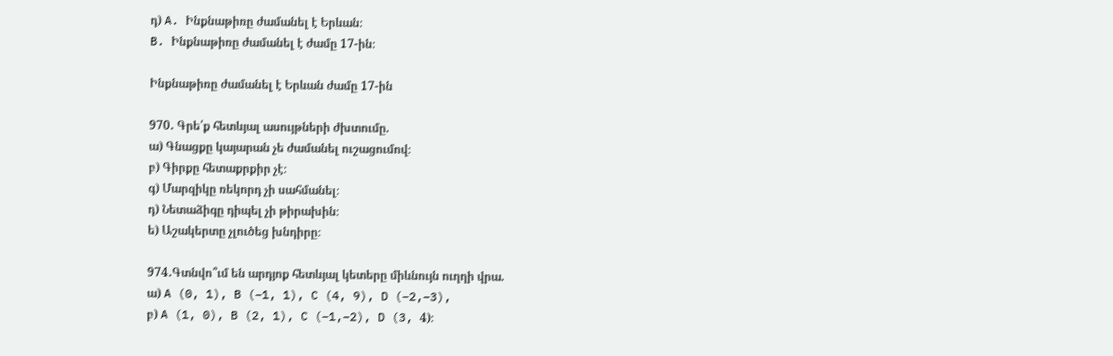դ) A. Ինքնաթիռը ժամանել է Երևան։
B. Ինքնաթիռը ժամանել է ժամը 17-ին։

Ինքնաթիռը ժամանել է Երևան ժամը 17-ին

970․ Գրե՛ք հետևյալ ասույթների ժխտումը.
ա) Գնացքը կայարան չե ժամանել ուշացումով։
բ) Գիրքը հետաքրքիր չէ։
գ) Մարզիկը ռեկորդ չի սահմանել։
դ) Նետաձիգը դիպել չի թիրախին։
ե) Աշակերտը չլուծեց խնդիրը։

974․Գտնվո՞ւմ են արդյոք հետևյալ կետերը միևնույն ուղղի վրա.
ա) A (0, 1), B (–1, 1), C (4, 9), D (–2,–3),
բ) A (1, 0), B (2, 1), C (–1,–2), D (3, 4)։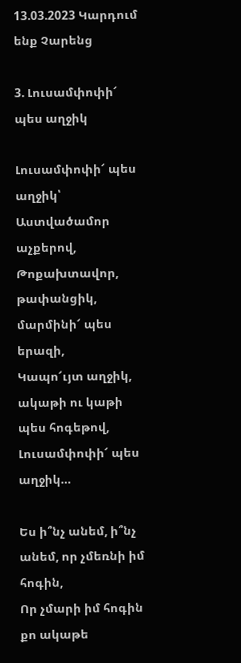13.03.2023 Կարդում ենք Չարենց

3. Լուսամփոփի՜ պես աղջիկ

Լուսամփոփի՜ պես աղջիկ՝ Աստվածամոր աչքերով,
Թոքախտավոր, թափանցիկ, մարմինի՜ պես երազի,
Կապո՜ւյտ աղջիկ, ակաթի ու կաթի պես հոգեթով,
Լուսամփոփի՜ պես աղջիկ…

Ես ի՞նչ անեմ, ի՞նչ անեմ, որ չմեռնի իմ հոգին,
Որ չմարի իմ հոգին քո ակաթե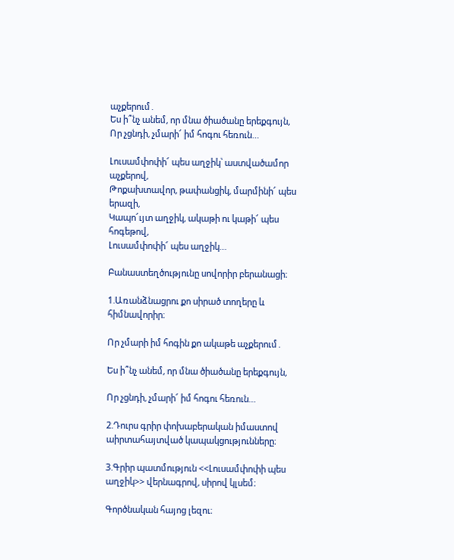աչքերում․
Ես ի՞նչ անեմ, որ մնա ծիածանը երեքգույն,
Որ չցնդի, չմարի՜ իմ հոգու հեռուն…

Լուսամփոփի՜ պես աղջիկ՝ աստվածամոր աչքերով,
Թոքախտավոր, թափանցիկ, մարմինի՜ պես երազի,
Կապո՜ւյտ աղջիկ, ակաթի ու կաթի՜ պես հոգեթով,
Լուսամփոփի՜ պես աղջիկ…

Բանաստեղծությունը սովորիր բերանացի։

1.Առանձնացրու քո սիրած տողերը և հիմնավորիր։

Որ չմարի իմ հոգին քո ակաթե աչքերում․

Ես ի՞նչ անեմ, որ մնա ծիածանը երեքգույն,

Որ չցնդի, չմարի՜ իմ հոգու հեռուն…

2.Դուրս գրիր փոխաբերական իմաստով աիրտահայտված կապակցությունները։

3.Գրիր պատմություն <<Լուսամփոփի պես աղջիկ>> վերնագրով, սիրով կլսեմ։

Գործնական հայոց լեզու։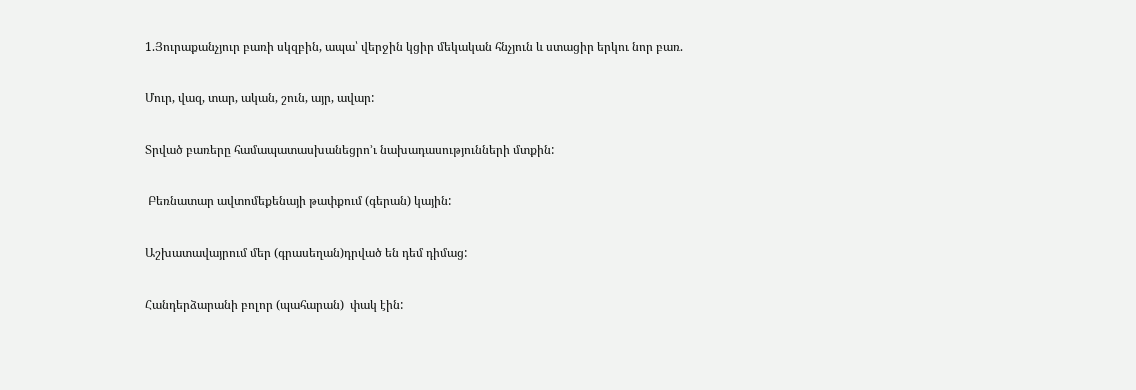1.Յուրաքանչյուր բառի սկզբին, ապա՝ վերջին կցիր մեկական հնչյուն և ստացիր երկու նոր բառ.

Մուր, վազ, տար, ական, շուն, այր, ավար:

Տրված բառերը համապատասխանեցրո’ւ նախադասությունների մտքին:

 Բեռնատար ավտոմեքենայի թափքում (գերան) կային:

Աշխատավայրում մեր (գրասեղան)դրված են դեմ դիմաց:

Հանդերձարանի բոլոր (պահարան)  փակ էին: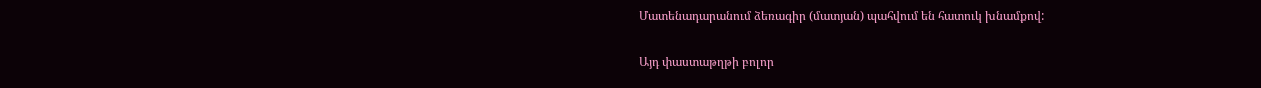Մատենադարանում ձեռագիր (մատյան) պահվում են հատուկ խնամքով:

Այդ փաստաթղթի բոլոր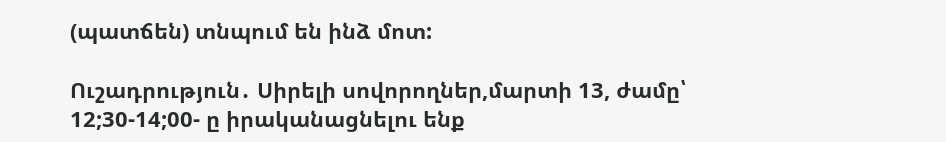(պատճեն) տնպում են ինձ մոտ:

Ուշադրություն․ Սիրելի սովորողներ,մարտի 13, ժամը՝ 12;30-14;00- ը իրականացնելու ենք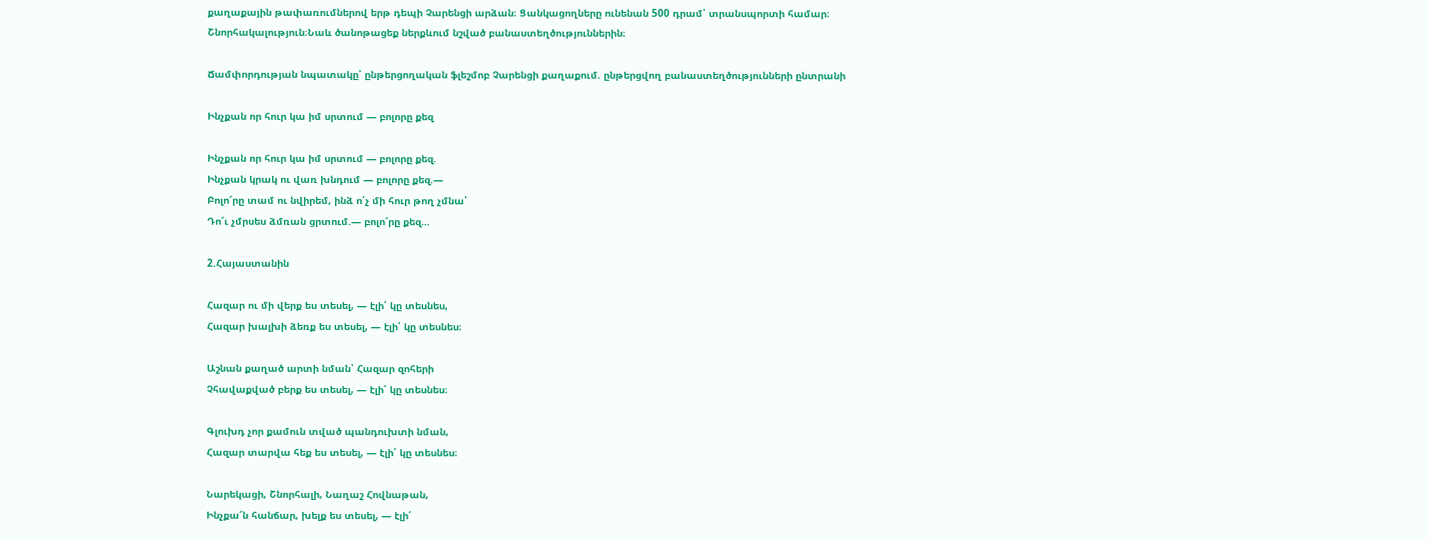քաղաքային թափառումներով երթ դեպի Չարենցի արձան։ Ցանկացողները ունենան 500 դրամ՝ տրանսպորտի համար։ Շնորհակալություն։Նաև ծանոթացեք ներքևում նշված բանաստեղծություններին։

Ճամփորդության նպատակը՝ ընթերցողական ֆլեշմոբ Չարենցի քաղաքում. ընթերցվող բանաստեղծությունների ընտրանի

Ինչքան որ հուր կա իմ սրտում — բոլորը քեզ

Ինչքան որ հուր կա իմ սրտում — բոլորը քեզ.
Ինչքան կրակ ու վառ խնդում — բոլորը քեզ.—
Բոլո՜րը տամ ու նվիրեմ, ինձ ո՛չ մի հուր թող չմնա՝
Դո՜ւ չմրսես ձմռան ցրտում.— բոլո՜րը քեզ…

2.Հայաստանին

Հազար ու մի վերք ես տեսել, — էլի՛ կը տեսնես,
Հազար խալխի ձեռք ես տեսել, — էլի՛ կը տեսնես։

Աշնան քաղած արտի նման՝ Հազար զոհերի
Չհավաքված բերք ես տեսել, — էլի՛ կը տեսնես։

Գլուխդ չոր քամուն տված պանդուխտի նման,
Հազար տարվա հեք ես տեսել, — էլի՛ կը տեսնես։

Նարեկացի, Շնորհալի, Նաղաշ Հովնաթան,
Ինչքա՜ն հանճար, խելք ես տեսել, — էլի՛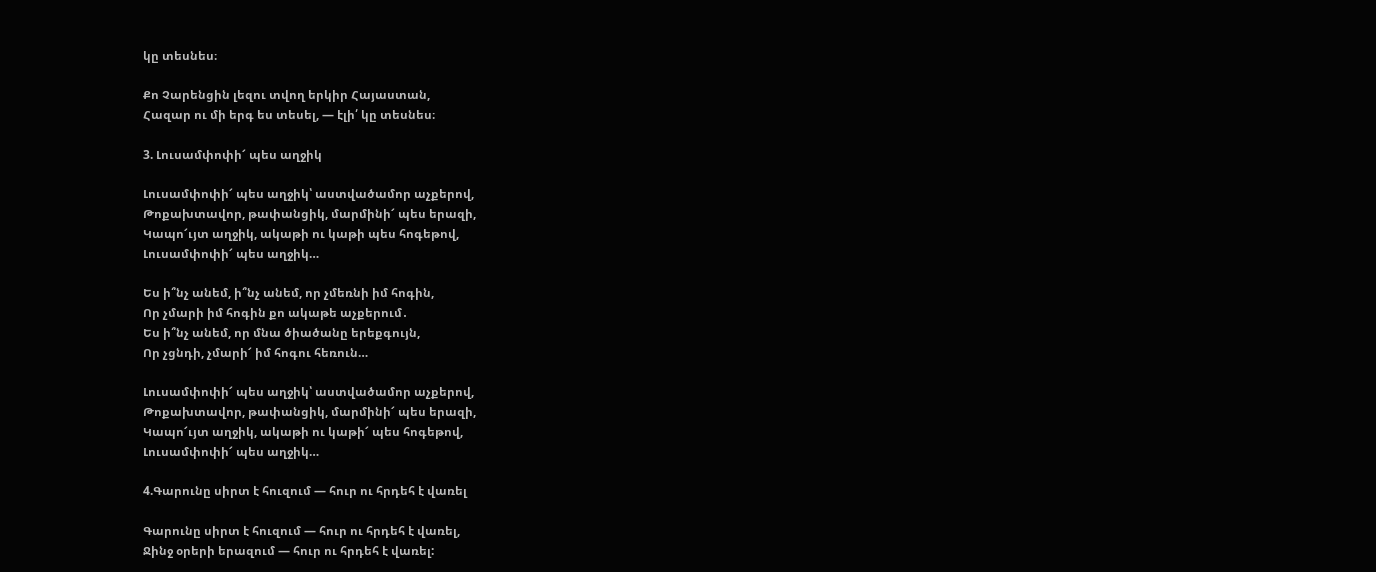կը տեսնես։

Քո Չարենցին լեզու տվող երկիր Հայաստան,
Հազար ու մի երգ ես տեսել, — էլի՛ կը տեսնես։

3. Լուսամփոփի՜ պես աղջիկ

Լուսամփոփի՜ պես աղջիկ՝ աստվածամոր աչքերով,
Թոքախտավոր, թափանցիկ, մարմինի՜ պես երազի,
Կապո՜ւյտ աղջիկ, ակաթի ու կաթի պես հոգեթով,
Լուսամփոփի՜ պես աղջիկ…

Ես ի՞նչ անեմ, ի՞նչ անեմ, որ չմեռնի իմ հոգին,
Որ չմարի իմ հոգին քո ակաթե աչքերում․
Ես ի՞նչ անեմ, որ մնա ծիածանը երեքգույն,
Որ չցնդի, չմարի՜ իմ հոգու հեռուն…

Լուսամփոփի՜ պես աղջիկ՝ աստվածամոր աչքերով,
Թոքախտավոր, թափանցիկ, մարմինի՜ պես երազի,
Կապո՜ւյտ աղջիկ, ակաթի ու կաթի՜ պես հոգեթով,
Լուսամփոփի՜ պես աղջիկ…

4.Գարունը սիրտ է հուզում — հուր ու հրդեհ է վառել

Գարունը սիրտ է հուզում — հուր ու հրդեհ է վառել,
Ջինջ օրերի երազում — հուր ու հրդեհ է վառել: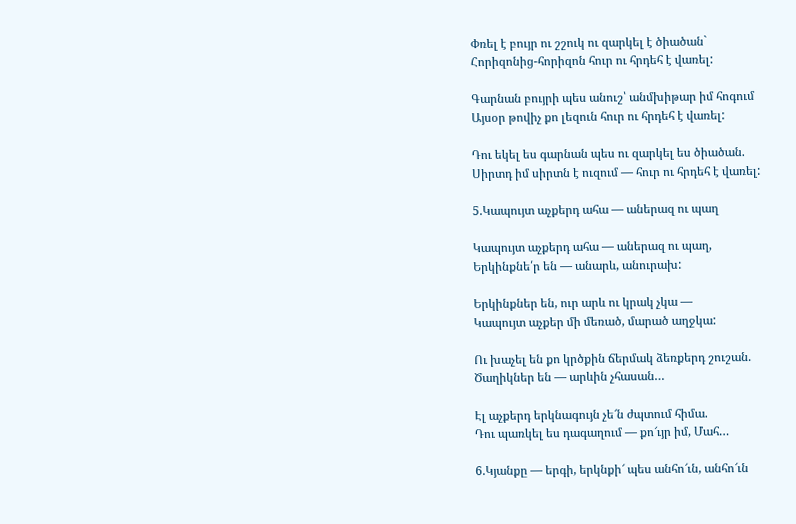Փռել է բույր ու շշուկ ու զարկել է ծիածան`
Հորիզոնից-հորիզոն հուր ու հրդեհ է վառել:

Գարնան բույրի պես անուշ՝ անմխիթար իմ հոգում
Այսօր թովիչ քո լեզուն հուր ու հրդեհ է վառել:

Դու եկել ես գարնան պես ու զարկել ես ծիածան.
Սիրտդ իմ սիրտն է ուզում — հուր ու հրդեհ է վառել:

5.Կապույտ աչքերդ ահա — աներազ ու պաղ

Կապույտ աչքերդ ահա — աներազ ու պաղ,
Երկինքնե՛ր են — անարև, անուրախ:

Երկինքներ են, ուր արև ու կրակ չկա —
Կապույտ աչքեր մի մեռած, մարած աղջկա:

Ու խաչել են քո կրծքին ճերմակ ձեռքերդ շուշան.
Ծաղիկներ են — արևին չհասան…

Էլ աչքերդ երկնագույն չե՜ն ժպտում հիմա.
Դու պառկել ես դագաղում — քո՜ւյր իմ, Մահ…

6.Կյանքը — երգի, երկնքի՜ պես անհո՜ւն, անհո՜ւն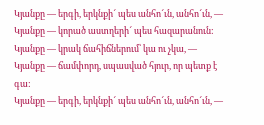Կյանքը — երգի, երկնքի՜ պես անհո՜ւն, անհո՜ւն, —
Կյանքը — կորած աստղերի՜ պես հազարանուն:
Կյանքը — կրակ ճահիճներում՝ կա ու չկա, —
Կյանքը — ճամփորդ, սպասված հյուր, որ պետք է գա:
Կյանքը — երգի, երկնքի՜ պես անհո՜ւն, անհո՜ւն, —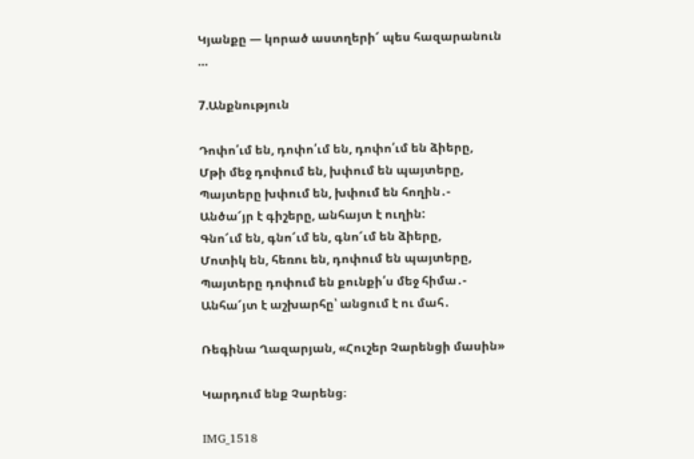Կյանքը — կորած աստղերի՜ պես հազարանուն …

7.Անքնություն

Դոփո՛ւմ են, դոփո՛ւմ են, դոփո՛ւմ են ձիերը,
Մթի մեջ դոփում են, խփում են պայտերը,
Պայտերը խփում են, խփում են հողին․-
Անծա՜յր է գիշերը, անհայտ է ուղին:
Գնո՜ւմ են, գնո՜ւմ են, գնո՜ւմ են ձիերը,
Մոտիկ են, հեռու են, դոփում են պայտերը,
Պայտերը դոփում են քունքի՛ս մեջ հիմա․-
Անհա՜յտ է աշխարհը՝ անցում է ու մահ․

Ռեգինա Ղազարյան, «Հուշեր Չարենցի մասին»

Կարդում ենք Չարենց։

IMG_1518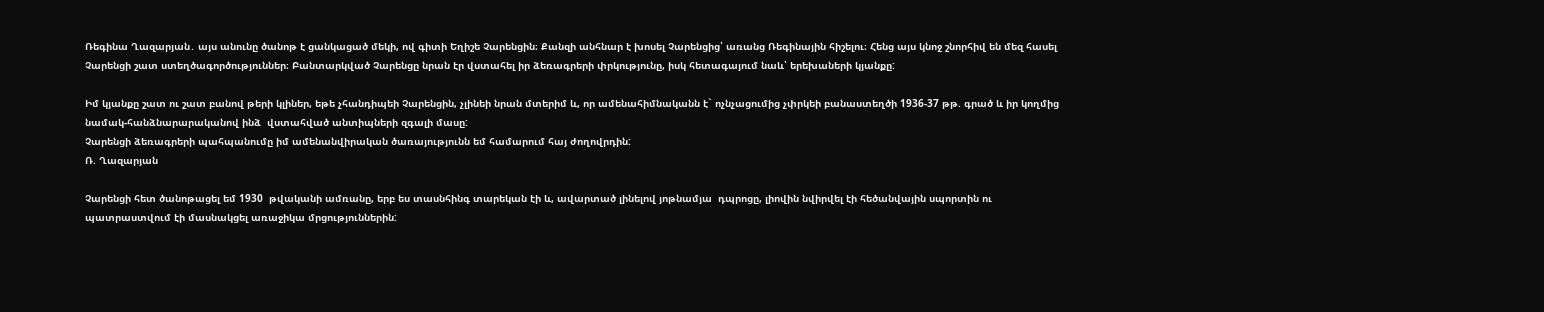Ռեգինա Ղազարյան․ այս անունը ծանոթ է ցանկացած մեկի, ով գիտի Եղիշե Չարենցին։ Քանզի անհնար է խոսել Չարենցից՝ առանց Ռեգինային հիշելու։ Հենց այս կնոջ շնորհիվ են մեզ հասել Չարենցի շատ ստեղծագործություններ։ Բանտարկված Չարենցը նրան էր վստահել իր ձեռագրերի փրկությունը, իսկ հետագայում նաև՝ երեխաների կյանքը:

Իմ կյանքը շատ ու շատ բանով թերի կլիներ, եթե չհանդիպեի Չարենցին, չլինեի նրան մտերիմ և, որ ամենահիմնականն է` ոչնչացումից չփրկեի բանաստեղծի 1936-37 թթ. գրած և իր կողմից նամակ-հանձնարարականով ինձ  վստահված անտիպների զգալի մասը:
Չարենցի ձեռագրերի պահպանումը իմ ամենանվիրական ծառայությունն եմ համարում հայ ժողովրդին:
Ռ. Ղազարյան

Չարենցի հետ ծանոթացել եմ 1930  թվականի ամռանը, երբ ես տասնհինգ տարեկան էի և, ավարտած լինելով յոթնամյա  դպրոցը, լիովին նվիրվել էի հեծանվային սպորտին ու պատրաստվում էի մասնակցել առաջիկա մրցություններին: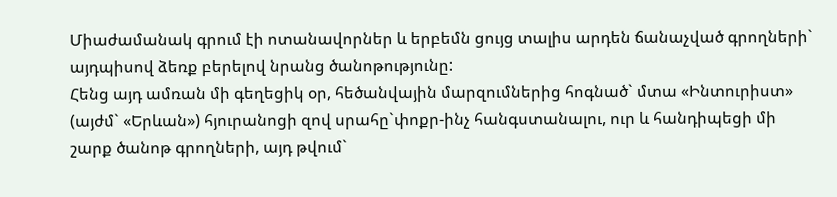Միաժամանակ գրում էի ոտանավորներ և երբեմն ցույց տալիս արդեն ճանաչված գրողների` այդպիսով ձեռք բերելով նրանց ծանոթությունը:
Հենց այդ ամռան մի գեղեցիկ օր, հեծանվային մարզումներից հոգնած` մտա «Ինտուրիստ» (այժմ` «Երևան») հյուրանոցի զով սրահը`փոքր-ինչ հանգստանալու, ուր և հանդիպեցի մի շարք ծանոթ գրողների, այդ թվում`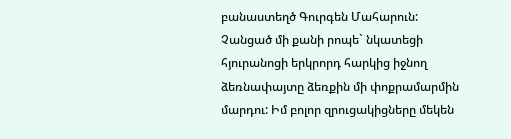բանաստեղծ Գուրգեն Մահարուն:
Չանցած մի քանի րոպե` նկատեցի հյուրանոցի երկրորդ հարկից իջնող ձեռնափայտը ձեռքին մի փոքրամարմին մարդու: Իմ բոլոր զրուցակիցները մեկեն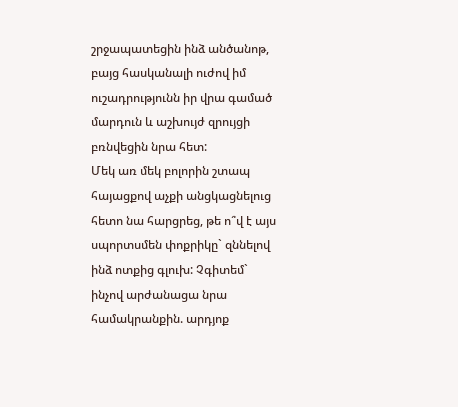շրջապատեցին ինձ անծանոթ, բայց հասկանալի ուժով իմ ուշադրությունն իր վրա գամած մարդուն և աշխույժ զրույցի բռնվեցին նրա հետ:
Մեկ առ մեկ բոլորին շտապ հայացքով աչքի անցկացնելուց հետո նա հարցրեց, թե ո՞վ է այս սպորտսմեն փոքրիկը` զննելով ինձ ոտքից գլուխ: Չգիտեմ` ինչով արժանացա նրա համակրանքին. արդյոք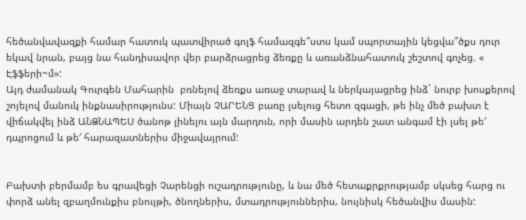հեծանվավազքի համար հատուկ պատվիրած գոլֆ համազգե՞ստս կամ սպորտային կեցվա՞ծքս դուր եկավ նրան, բայց նա հանդիսավոր վեր բարձրացրեց ձեռքը և առանձնահատուկ շեշտով գոչեց. « Էֆֆերի~մ»:
Այդ ժամանակ Գուրգեն Մահարին  բռնելով ձեռքս առաջ տարավ և ներկայացրեց ինձ` նուրբ խոսքերով շոյելով մանուկ ինքնասիրությունս: Միայն ՉԱՐԵՆՑ բառը լսելուց հետո զգացի, թե ինչ մեծ բախտ է վիճակվել ինձ ԱՆՁՆԱՊԵՍ ծանոթ լինելու այն մարդուն, որի մասին արդեն շատ անգամ էի լսել թե′ դպրոցում և թե′ հարազատներիս միջավայրում:


Բախտի բերմամբ ես գրավեցի Չարենցի ուշադրությունը, և նա մեծ հետաքրքրությամբ սկսեց հարց ու փորձ անել զբաղմունքիս բնույթի, ծնողներիս, մտադրություններիս, նույնիսկ հեծանվիս մասին: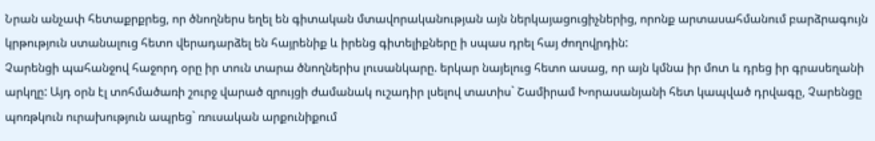Նրան անչափ հետաքրքրեց, որ ծնողներս եղել են գիտական մտավորականության այն ներկայացուցիչներից, որոնք արտասահմանում բարձրագույն կրթություն ստանալուց հետո վերադարձել են հայրենիք և իրենց գիտելիքները ի սպաս դրել հայ ժողովրդին:
Չարենցի պահանջով հաջորդ օրը իր տուն տարա ծնողներիս լուսանկարը. երկար նայելուց հետո ասաց, որ այն կմնա իր մոտ և դրեց իր գրասեղանի արկղը: Այդ օրն էլ տոհմածառի շուրջ վարած զրույցի ժամանակ ուշադիր լսելով տատիս` Շամիրամ Խորասանյանի հետ կապված դրվագը, Չարենցը պոռթկուն ուրախություն ապրեց` ռուսական արքունիքում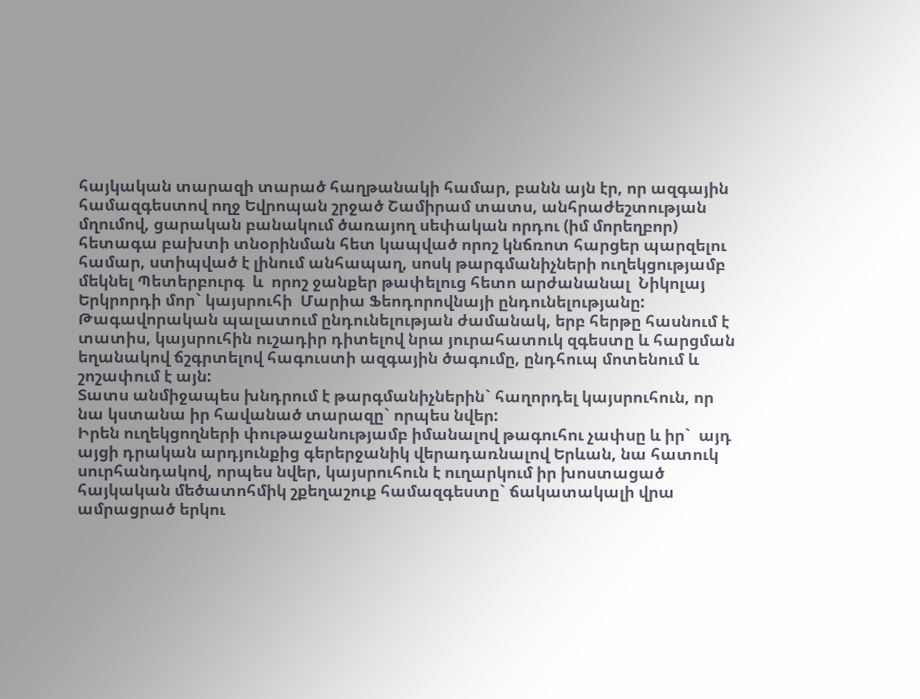հայկական տարազի տարած հաղթանակի համար, բանն այն էր, որ ազգային համազգեստով ողջ Եվրոպան շրջած Շամիրամ տատս, անհրաժեշտության մղումով, ցարական բանակում ծառայող սեփական որդու (իմ մորեղբոր)  հետագա բախտի տնօրինման հետ կապված որոշ կնճռոտ հարցեր պարզելու համար, ստիպված է լինում անհապաղ, սոսկ թարգմանիչների ուղեկցությամբ մեկնել Պետերբուրգ  և  որոշ ջանքեր թափելուց հետո արժանանալ  Նիկոլայ Երկրորդի մոր` կայսրուհի  Մարիա Ֆեոդորովնայի ընդունելությանը:  Թագավորական պալատում ընդունելության ժամանակ, երբ հերթը հասնում է տատիս, կայսրուհին ուշադիր դիտելով նրա յուրահատուկ զգեստը և հարցման եղանակով ճշգրտելով հագուստի ազգային ծագումը, ընդհուպ մոտենում և շոշափում է այն:
Տատս անմիջապես խնդրում է թարգմանիչներին` հաղորդել կայսրուհուն, որ նա կստանա իր հավանած տարազը` որպես նվեր:
Իրեն ուղեկցողների փութաջանությամբ իմանալով թագուհու չափսը և իր`  այդ այցի դրական արդյունքից գերերջանիկ վերադառնալով Երևան, նա հատուկ սուրհանդակով, որպես նվեր, կայսրուհուն է ուղարկում իր խոստացած հայկական մեծատոհմիկ շքեղաշուք համազգեստը` ճակատակալի վրա ամրացրած երկու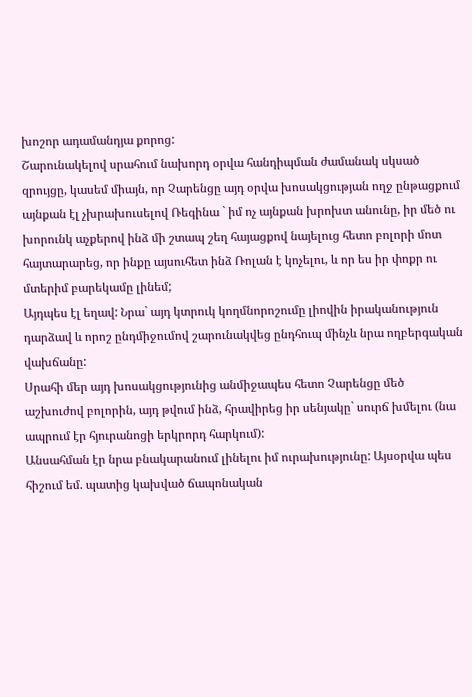խոշոր ադամանդյա քորոց:
Շարունակելով սրահում նախորդ օրվա հանդիպման ժամանակ սկսած զրույցը, կասեմ միայն, որ Չարենցը այդ օրվա խոսակցության ողջ ընթացքում այնքան էլ չխրախուսելով Ռեգինա ` իմ ոչ այնքան խրոխտ անունը, իր մեծ ու խորունկ աչքերով ինձ մի շտապ շեղ հայացքով նայելուց հետո բոլորի մոտ հայտարարեց, որ ինքը այսուհետ ինձ Ռոլան է կոչելու, և որ ես իր փոքր ու մտերիմ բարեկամը լինեմ;
Այդպես էլ եղավ: Նրա` այդ կտրուկ կողմնորոշումը լիովին իրականություն դարձավ և որոշ ընդմիջումով շարունակվեց ընդհուպ մինչև նրա ողբերգական վախճանը:
Սրահի մեր այդ խոսակցությունից անմիջապես հետո Չարենցը մեծ աշխուժով բոլորին, այդ թվում ինձ, հրավիրեց իր սենյակը` սուրճ խմելու (նա ապրում էր հյուրանոցի երկրորդ հարկում):
Անսահման էր նրա բնակարանում լինելու իմ ուրախությունը: Այսօրվա պես հիշում եմ. պատից կախված ճապոնական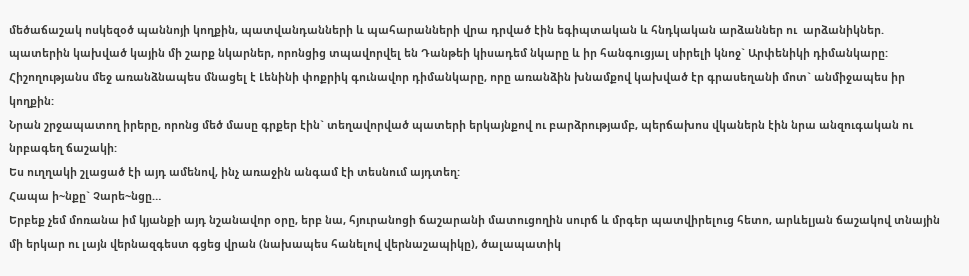մեծաճաշակ ոսկեզօծ պաննոյի կողքին, պատվանդանների և պահարանների վրա դրված էին եգիպտական և հնդկական արձաններ ու  արձանիկներ. պատերին կախված կային մի շարք նկարներ, որոնցից տպավորվել են Դանթեի կիսադեմ նկարը և իր հանգուցյալ սիրելի կնոջ` Արփենիկի դիմանկարը:
Հիշողությանս մեջ առանձնապես մնացել է Լենինի փոքրիկ գունավոր դիմանկարը, որը առանձին խնամքով կախված էր գրասեղանի մոտ` անմիջապես իր կողքին:
Նրան շրջապատող իրերը, որոնց մեծ մասը գրքեր էին` տեղավորված պատերի երկայնքով ու բարձրությամբ, պերճախոս վկաներն էին նրա անզուգական ու նրբագեղ ճաշակի:
Ես ուղղակի շլացած էի այդ ամենով, ինչ առաջին անգամ էի տեսնում այդտեղ:
Հապա ի~նքը` Չարե~նցը…
Երբեք չեմ մոռանա իմ կյանքի այդ նշանավոր օրը, երբ նա, հյուրանոցի ճաշարանի մատուցողին սուրճ և մրգեր պատվիրելուց հետո, արևելյան ճաշակով տնային մի երկար ու լայն վերնազգեստ գցեց վրան (նախապես հանելով վերնաշապիկը), ծալապատիկ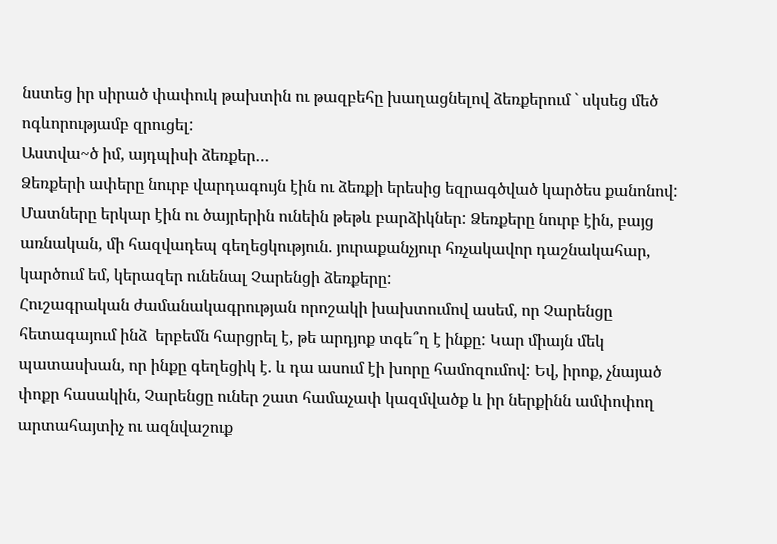նստեց իր սիրած փափուկ թախտին ու թազբեհը խաղացնելով ձեռքերում ` սկսեց մեծ ոգևորությամբ զրուցել:
Աստվա~ծ իմ, այդպիսի ձեռքեր…
Ձեռքերի ափերը նուրբ վարդագույն էին ու ձեռքի երեսից եզրագծված կարծես քանոնով:
Մատները երկար էին ու ծայրերին ունեին թեթև բարձիկներ: Ձեռքերը նուրբ էին, բայց առնական, մի հազվադեպ գեղեցկություն. յուրաքանչյուր հռչակավոր դաշնակահար, կարծում եմ, կերազեր ունենալ Չարենցի ձեռքերը:
Հուշագրական ժամանակագրության որոշակի խախտումով ասեմ, որ Չարենցը հետագայում ինձ  երբեմն հարցրել է, թե արդյոք տգե՞ղ է ինքը: Կար միայն մեկ պատասխան, որ ինքը գեղեցիկ է. և դա ասում էի խորը համոզումով: Եվ, իրոք, չնայած փոքր հասակին, Չարենցը ուներ շատ համաչափ կազմվածք և իր ներքինն ամփոփող արտահայտիչ ու ազնվաշուք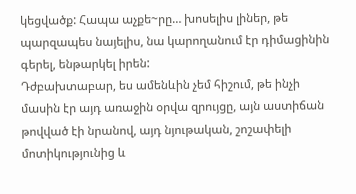կեցվածք: Հապա աչքե~րը… խոսելիս լիներ, թե պարզապես նայելիս, նա կարողանում էր դիմացինին գերել, ենթարկել իրեն:
Դժբախտաբար, ես ամենևին չեմ հիշում, թե ինչի մասին էր այդ առաջին օրվա զրույցը, այն աստիճան թովված էի նրանով, այդ նյութական, շոշափելի մոտիկությունից և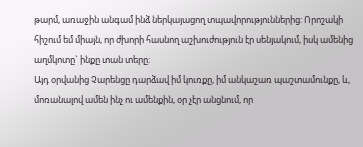թարմ, առաջին անգամ ինձ ներկայացող տպավորություններից: Որոշակի հիշում եմ միայն, որ ժխորի հասնող աշխուժություն էր սենյակում, իսկ ամենից աղմկոտը` ինքը տան տերը:
Այդ օրվանից Չարենցը դարձավ իմ կուռքը, իմ անկաշառ պաշտամունքը, և, մոռանալով ամեն ինչ ու ամենքին, օր չէր անցնում, որ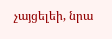չայցելեի, նրա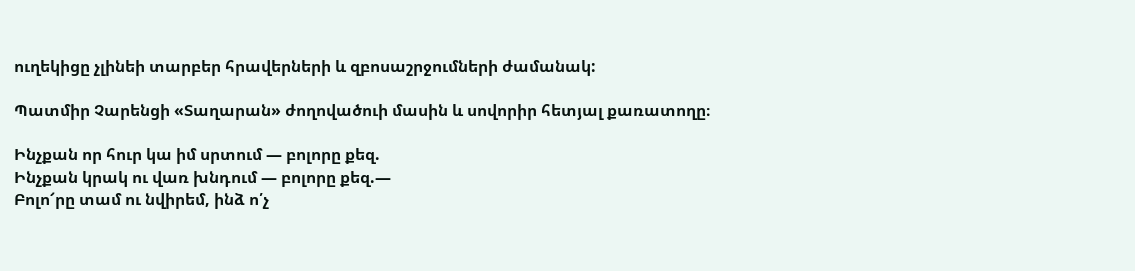ուղեկիցը չլինեի տարբեր հրավերների և զբոսաշրջումների ժամանակ:

Պատմիր Չարենցի «Տաղարան» ժողովածուի մասին և սովորիր հետյալ քառատողը։

Ինչքան որ հուր կա իմ սրտում — բոլորը քեզ.
Ինչքան կրակ ու վառ խնդում — բոլորը քեզ.—
Բոլո՜րը տամ ու նվիրեմ, ինձ ո՛չ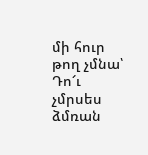մի հուր թող չմնա՝
Դո՜ւ չմրսես ձմռան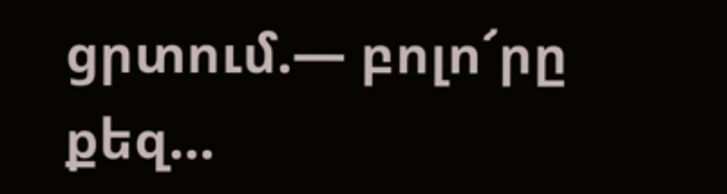ցրտում.— բոլո՜րը քեզ…